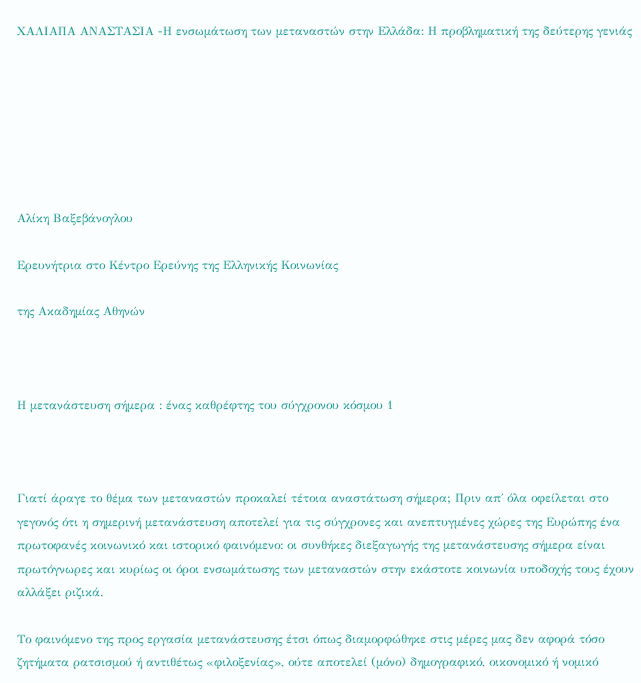ΧΑΛΙΑΠΑ ΑΝΑΣΤΑΣΙΑ -Η ενσωμάτωση των μεταναστών στην Ελλάδα: Η προβληματική της δεύτερης γενιάς







Αλίκη Βαξεβάνογλου

Ερευνήτρια στο Κέντρο Ερεύνης της Ελληνικής Κοινωνίας

της Ακαδημίας Αθηνών



Η μετανάστευση σήμερα : ένας καθρέφτης του σύγχρονου κόσμου 1



Γιατί άραγε το θέμα των μεταναστών προκαλεί τέτοια αναστάτωση σήμερα; Πριν απ΄ όλα οφείλεται στο γεγονός ότι η σημερινή μετανάστευση αποτελεί για τις σύγχρονες και ανεπτυγμένες χώρες της Ευρώπης ένα πρωτοφανές κοινωνικό και ιστορικό φαινόμενο: οι συνθήκες διεξαγωγής της μετανάστευσης σήμερα είναι πρωτόγνωρες και κυρίως οι όροι ενσωμάτωσης των μεταναστών στην εκάστοτε κοινωνία υποδοχής τους έχουν αλλάξει ριζικά.

Το φαινόμενο της προς εργασία μετανάστευσης έτσι όπως διαμορφώθηκε στις μέρες μας δεν αφορά τόσο ζητήματα ρατσισμού ή αντιθέτως «φιλοξενίας», ούτε αποτελεί (μόνο) δημογραφικό, οικονομικό ή νομικό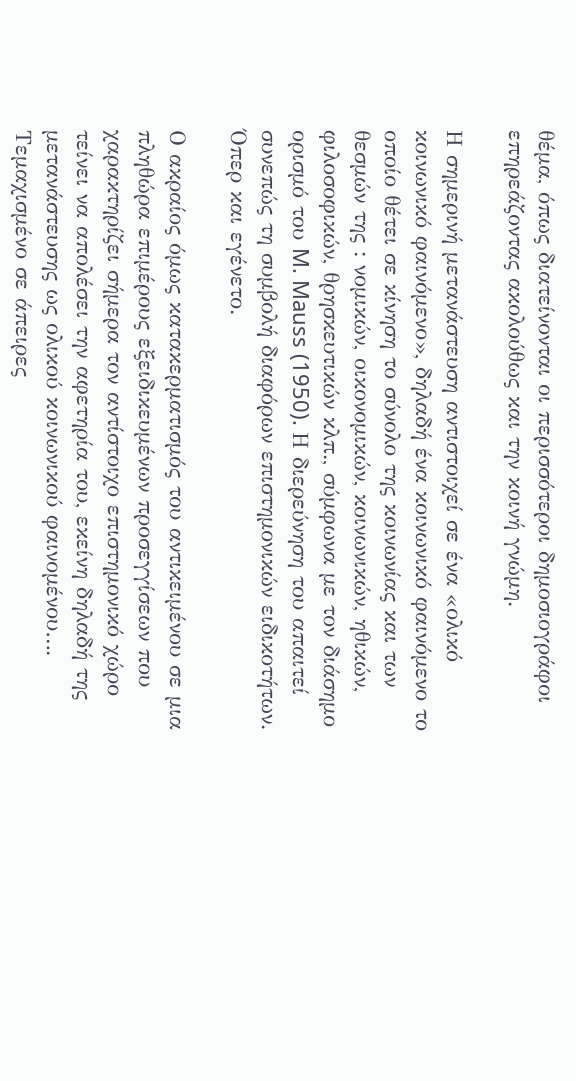θέμα, όπως διατείνονται οι περισσότεροι δημοσιογράφοι επηρεάζοντας ακολούθως και την κοινή γνώμη.

Η σημερινή μετανάστευση αντιστοιχεί σε ένα «ολικό κοινωνικό φαινόμενο», δηλαδή ένα κοινωνικό φαινόμενο το οποίο θέτει σε κίνηση το σύνολο της κοινωνίας και των θεσμών της : νομικών, οικονομικών, κοινωνικών, ηθικών, φιλοσοφικών, θρησκευτικών κλπ., σύμφωνα με τον διάσημο ορισμό του M. Mauss (1950). Η διερεύνηση του απαιτεί συνεπώς τη συμβολή διαφόρων επιστημονικών ειδικοτήτων. Όπερ και εγένετο.

Ο ακραίος όμως κατακερματισμός του αντικειμένου σε μια πληθώρα επιμέρους εξειδικευμένων προσεγγίσεων που χαρακτηρίζει σήμερα τον αντίστοιχο επιστημονικό χώρο τείνει να απολέσει την αφετηρία του, εκείνη δηλαδή της μετανάστευσης ως ολικού κοινωνικού φαινομένου…. Τεμαχισμένο σε άπειρες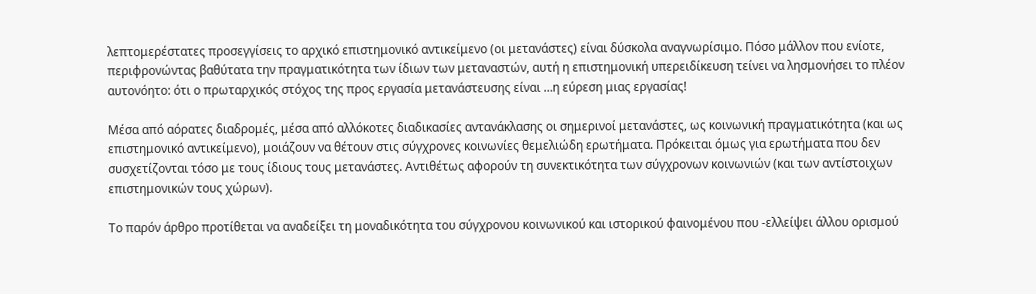λεπτομερέστατες προσεγγίσεις το αρχικό επιστημονικό αντικείμενο (οι μετανάστες) είναι δύσκολα αναγνωρίσιμο. Πόσο μάλλον που ενίοτε, περιφρονώντας βαθύτατα την πραγματικότητα των ίδιων των μεταναστών, αυτή η επιστημονική υπερειδίκευση τείνει να λησμονήσει το πλέον αυτονόητο: ότι ο πρωταρχικός στόχος της προς εργασία μετανάστευσης είναι …η εύρεση μιας εργασίας!

Μέσα από αόρατες διαδρομές, μέσα από αλλόκοτες διαδικασίες αντανάκλασης οι σημερινοί μετανάστες, ως κοινωνική πραγματικότητα (και ως επιστημονικό αντικείμενο), μοιάζουν να θέτουν στις σύγχρονες κοινωνίες θεμελιώδη ερωτήματα. Πρόκειται όμως για ερωτήματα που δεν συσχετίζονται τόσο με τους ίδιους τους μετανάστες. Αντιθέτως αφορούν τη συνεκτικότητα των σύγχρονων κοινωνιών (και των αντίστοιχων επιστημονικών τους χώρων).

Το παρόν άρθρο προτίθεται να αναδείξει τη μοναδικότητα του σύγχρονου κοινωνικού και ιστορικού φαινομένου που -ελλείψει άλλου ορισμού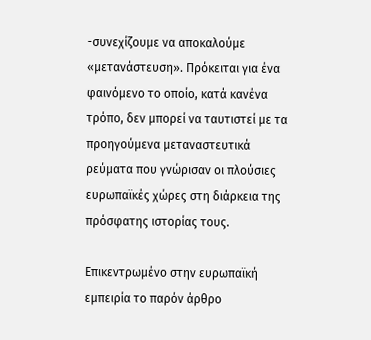-συνεχίζουμε να αποκαλούμε «μετανάστευση». Πρόκειται για ένα φαινόμενο το οποίο, κατά κανένα τρόπο, δεν μπορεί να ταυτιστεί με τα προηγούμενα μεταναστευτικά ρεύματα που γνώρισαν οι πλούσιες ευρωπαϊκές χώρες στη διάρκεια της πρόσφατης ιστορίας τους.

Επικεντρωμένο στην ευρωπαϊκή εμπειρία το παρόν άρθρο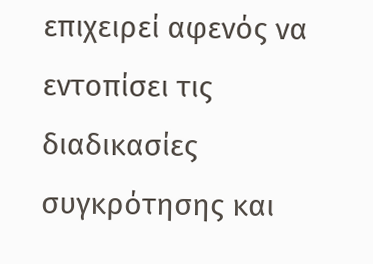επιχειρεί αφενός να εντοπίσει τις διαδικασίες συγκρότησης και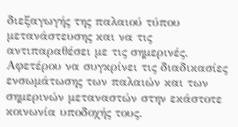διεξαγωγής της παλαιού τύπου μετανάστευσης και να τις αντιπαραθέσει με τις σημερινές. Αφετέρου να συγκρίνει τις διαδικασίες ενσωμάτωσης των παλαιών και των σημερινών μεταναστών στην εκάστοτε κοινωνία υποδοχής τους.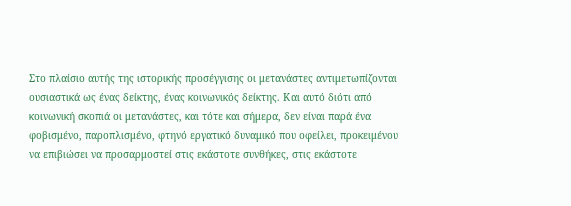Στο πλαίσιο αυτής της ιστορικής προσέγγισης οι μετανάστες αντιμετωπίζονται ουσιαστικά ως ένας δείκτης, ένας κοινωνικός δείκτης. Και αυτό διότι από κοινωνική σκοπιά οι μετανάστες, και τότε και σήμερα, δεν είναι παρά ένα φοβισμένο, παροπλισμένο, φτηνό εργατικό δυναμικό που οφείλει, προκειμένου να επιβιώσει να προσαρμοστεί στις εκάστοτε συνθήκες, στις εκάστοτε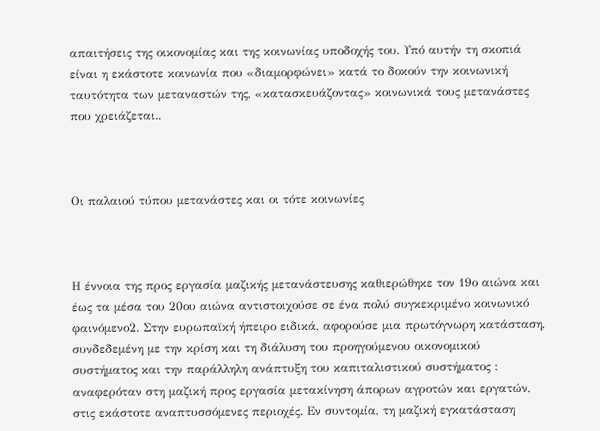απαιτήσεις της οικονομίας και της κοινωνίας υποδοχής του. Υπό αυτήν τη σκοπιά είναι η εκάστοτε κοινωνία που «διαμορφώνει» κατά το δοκούν την κοινωνική ταυτότητα των μεταναστών της, «κατασκευάζοντας» κοινωνικά τους μετανάστες που χρειάζεται..



Οι παλαιού τύπου μετανάστες και οι τότε κοινωνίες



Η έννοια της προς εργασία μαζικής μετανάστευσης καθιερώθηκε τον 19ο αιώνα και έως τα μέσα του 20ου αιώνα αντιστοιχούσε σε ένα πολύ συγκεκριμένο κοινωνικό φαινόμενο2. Στην ευρωπαϊκή ήπειρο ειδικά, αφορούσε μια πρωτόγνωρη κατάσταση, συνδεδεμένη με την κρίση και τη διάλυση του προηγούμενου οικονομικού συστήματος και την παράλληλη ανάπτυξη του καπιταλιστικού συστήματος : αναφερόταν στη μαζική προς εργασία μετακίνηση άπορων αγροτών και εργατών, στις εκάστοτε αναπτυσσόμενες περιοχές. Εν συντομία, τη μαζική εγκατάσταση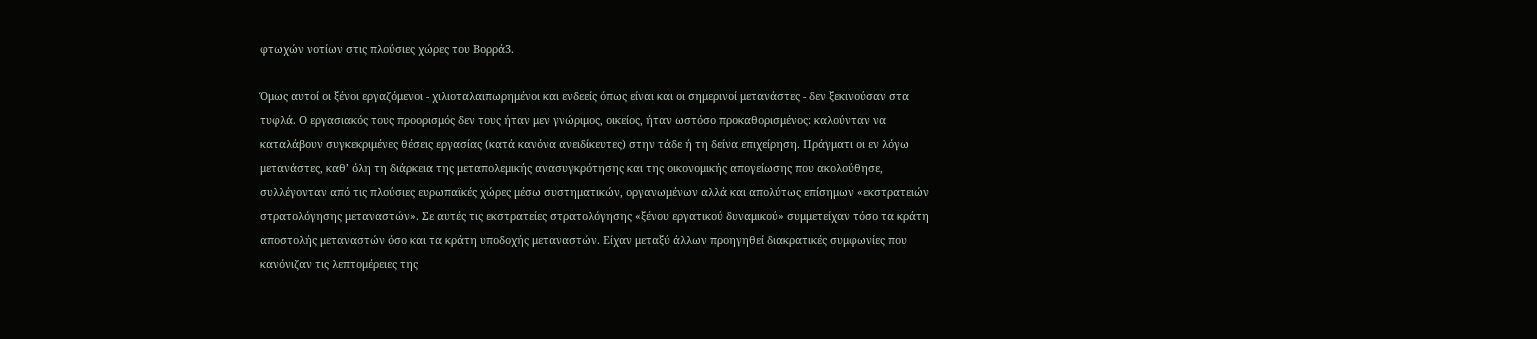φτωχών νοτίων στις πλούσιες χώρες του Βορρά3.

Όμως αυτοί οι ξένοι εργαζόμενοι - χιλιοταλαιπωρημένοι και ενδεείς όπως είναι και οι σημερινοί μετανάστες - δεν ξεκινούσαν στα τυφλά. Ο εργασιακός τους προορισμός δεν τους ήταν μεν γνώριμος, οικείος, ήταν ωστόσο προκαθορισμένος: καλούνταν να καταλάβουν συγκεκριμένες θέσεις εργασίας (κατά κανόνα ανειδίκευτες) στην τάδε ή τη δείνα επιχείρηση. Πράγματι οι εν λόγω μετανάστες, καθ’ όλη τη διάρκεια της μεταπολεμικής ανασυγκρότησης και της οικονομικής απογείωσης που ακολούθησε, συλλέγονταν από τις πλούσιες ευρωπαϊκές χώρες μέσω συστηματικών, οργανωμένων αλλά και απολύτως επίσημων «εκστρατειών στρατολόγησης μεταναστών». Σε αυτές τις εκστρατείες στρατολόγησης «ξένου εργατικού δυναμικού» συμμετείχαν τόσο τα κράτη αποστολής μεταναστών όσο και τα κράτη υποδοχής μεταναστών. Είχαν μεταξύ άλλων προηγηθεί διακρατικές συμφωνίες που κανόνιζαν τις λεπτομέρειες της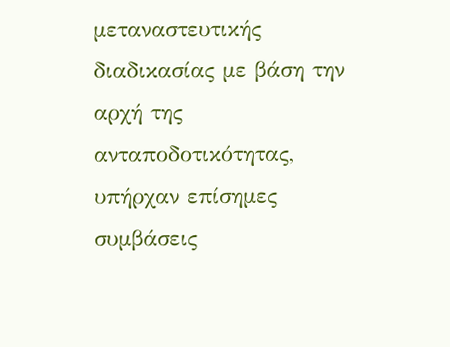μεταναστευτικής διαδικασίας με βάση την αρχή της ανταποδοτικότητας, υπήρχαν επίσημες συμβάσεις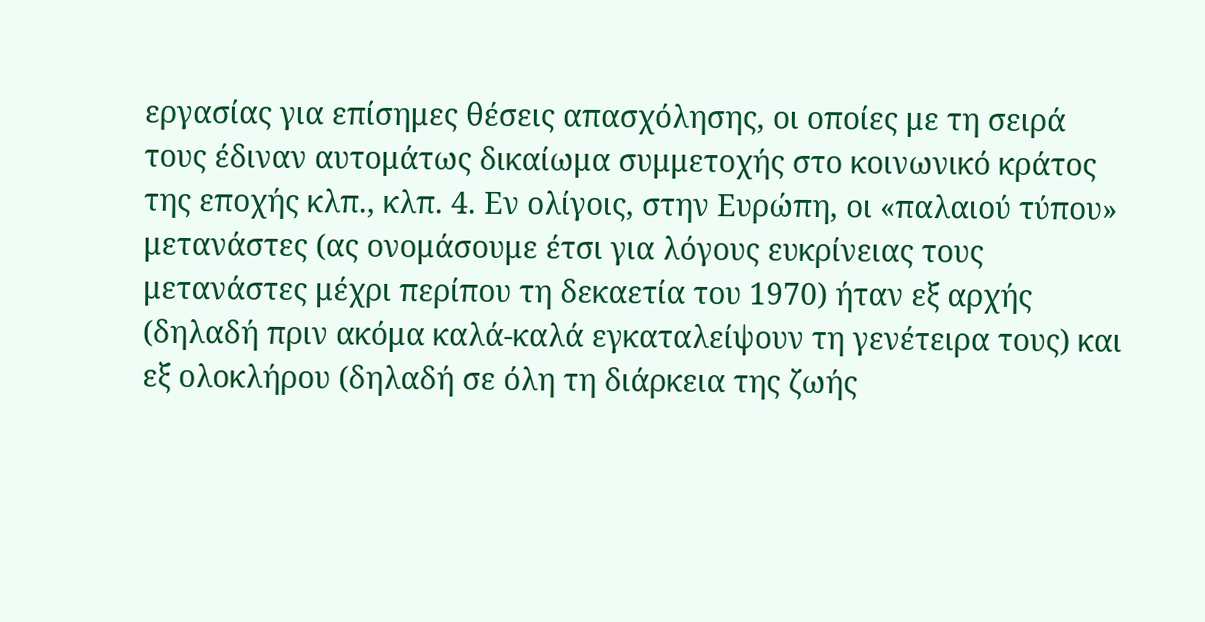εργασίας για επίσημες θέσεις απασχόλησης, οι οποίες με τη σειρά τους έδιναν αυτομάτως δικαίωμα συμμετοχής στο κοινωνικό κράτος της εποχής κλπ., κλπ. 4. Εν ολίγοις, στην Ευρώπη, οι «παλαιού τύπου» μετανάστες (ας ονομάσουμε έτσι για λόγους ευκρίνειας τους μετανάστες μέχρι περίπου τη δεκαετία του 1970) ήταν εξ αρχής (δηλαδή πριν ακόμα καλά-καλά εγκαταλείψουν τη γενέτειρα τους) και εξ ολοκλήρου (δηλαδή σε όλη τη διάρκεια της ζωής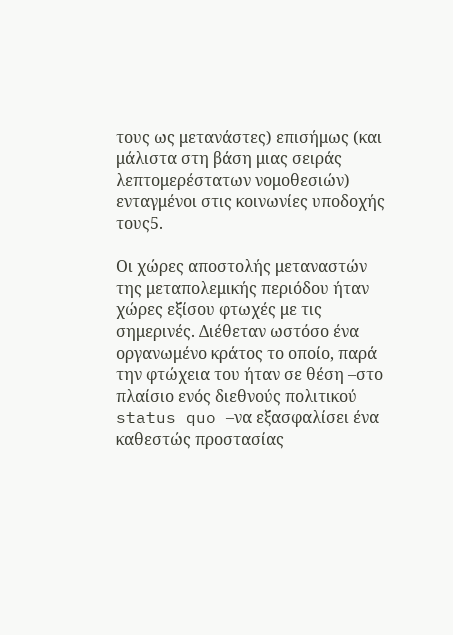τους ως μετανάστες) επισήμως (και μάλιστα στη βάση μιας σειράς λεπτομερέστατων νομοθεσιών) ενταγμένοι στις κοινωνίες υποδοχής τους5.

Οι χώρες αποστολής μεταναστών της μεταπολεμικής περιόδου ήταν χώρες εξίσου φτωχές με τις σημερινές. Διέθεταν ωστόσο ένα οργανωμένο κράτος το οποίο, παρά την φτώχεια του ήταν σε θέση –στο πλαίσιο ενός διεθνούς πολιτικού status quo –να εξασφαλίσει ένα καθεστώς προστασίας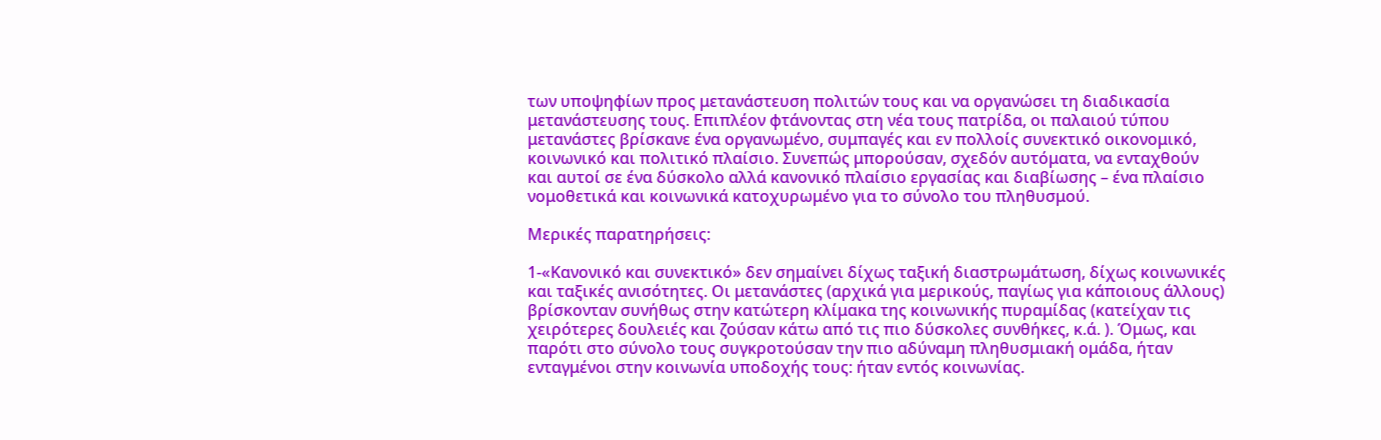των υποψηφίων προς μετανάστευση πολιτών τους και να οργανώσει τη διαδικασία μετανάστευσης τους. Επιπλέον φτάνοντας στη νέα τους πατρίδα, οι παλαιού τύπου μετανάστες βρίσκανε ένα οργανωμένο, συμπαγές και εν πολλοίς συνεκτικό οικονομικό, κοινωνικό και πολιτικό πλαίσιο. Συνεπώς μπορούσαν, σχεδόν αυτόματα, να ενταχθούν και αυτοί σε ένα δύσκολο αλλά κανονικό πλαίσιο εργασίας και διαβίωσης – ένα πλαίσιο νομοθετικά και κοινωνικά κατοχυρωμένο για το σύνολο του πληθυσμού.

Μερικές παρατηρήσεις:

1-«Κανονικό και συνεκτικό» δεν σημαίνει δίχως ταξική διαστρωμάτωση, δίχως κοινωνικές και ταξικές ανισότητες. Οι μετανάστες (αρχικά για μερικούς, παγίως για κάποιους άλλους) βρίσκονταν συνήθως στην κατώτερη κλίμακα της κοινωνικής πυραμίδας (κατείχαν τις χειρότερες δουλειές και ζούσαν κάτω από τις πιο δύσκολες συνθήκες, κ.ά. ). Όμως, και παρότι στο σύνολο τους συγκροτούσαν την πιο αδύναμη πληθυσμιακή ομάδα, ήταν ενταγμένοι στην κοινωνία υποδοχής τους: ήταν εντός κοινωνίας.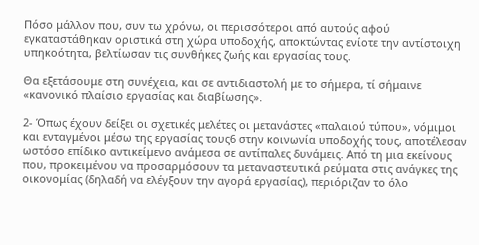Πόσο μάλλον που, συν τω χρόνω, οι περισσότεροι από αυτούς αφού εγκαταστάθηκαν οριστικά στη χώρα υποδοχής, αποκτώντας ενίοτε την αντίστοιχη υπηκοότητα, βελτίωσαν τις συνθήκες ζωής και εργασίας τους.

Θα εξετάσουμε στη συνέχεια, και σε αντιδιαστολή με το σήμερα, τί σήμαινε «κανονικό πλαίσιο εργασίας και διαβίωσης».

2- Όπως έχουν δείξει οι σχετικές μελέτες οι μετανάστες «παλαιού τύπου», νόμιμοι και ενταγμένοι μέσω της εργασίας τους6 στην κοινωνία υποδοχής τους, αποτέλεσαν ωστόσο επίδικο αντικείμενο ανάμεσα σε αντίπαλες δυνάμεις. Από τη μια εκείνους που, προκειμένου να προσαρμόσουν τα μεταναστευτικά ρεύματα στις ανάγκες της οικονομίας (δηλαδή να ελέγξουν την αγορά εργασίας), περιόριζαν το όλο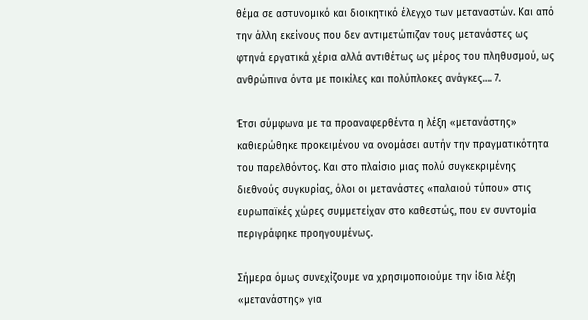θέμα σε αστυνομικό και διοικητικό έλεγχο των μεταναστών. Και από την άλλη εκείνους που δεν αντιμετώπιζαν τους μετανάστες ως φτηνά εργατικά χέρια αλλά αντιθέτως ως μέρος του πληθυσμού, ως ανθρώπινα όντα με ποικίλες και πολύπλοκες ανάγκες…. 7.

Έτσι σύμφωνα με τα προαναφερθέντα η λέξη «μετανάστης» καθιερώθηκε προκειμένου να ονομάσει αυτήν την πραγματικότητα του παρελθόντος. Και στο πλαίσιο μιας πολύ συγκεκριμένης διεθνούς συγκυρίας, όλοι οι μετανάστες «παλαιού τύπου» στις ευρωπαϊκές χώρες συμμετείχαν στο καθεστώς, που εν συντομία περιγράφηκε προηγουμένως.

Σήμερα όμως συνεχίζουμε να χρησιμοποιούμε την ίδια λέξη «μετανάστης» για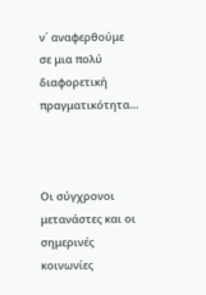ν΄ αναφερθούμε σε μια πολύ διαφορετική πραγματικότητα...



Οι σύγχρονοι μετανάστες και οι σημερινές κοινωνίες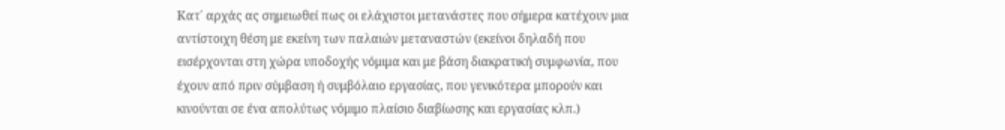Κατ΄ αρχάς ας σημειωθεί πως οι ελάχιστοι μετανάστες που σήμερα κατέχουν μια αντίστοιχη θέση με εκείνη των παλαιών μεταναστών (εκείνοι δηλαδή που εισέρχονται στη χώρα υποδοχής νόμιμα και με βάση διακρατική συμφωνία, που έχουν από πριν σύμβαση ή συμβόλαιο εργασίας, που γενικότερα μπορούν και κινούνται σε ένα απολύτως νόμιμο πλαίσιο διαβίωσης και εργασίας κλπ.)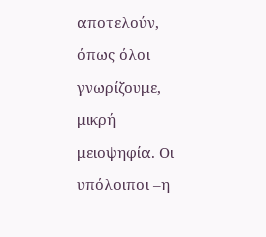αποτελούν, όπως όλοι γνωρίζουμε, μικρή μειοψηφία. Οι υπόλοιποι –η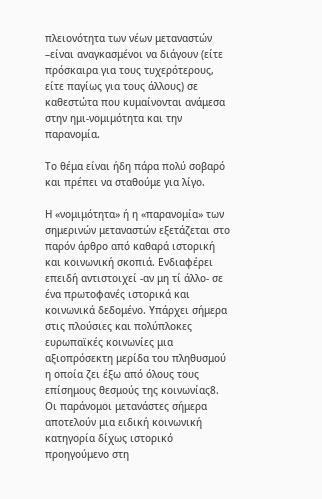πλειονότητα των νέων μεταναστών –είναι αναγκασμένοι να διάγουν (είτε πρόσκαιρα για τους τυχερότερους, είτε παγίως για τους άλλους) σε καθεστώτα που κυμαίνονται ανάμεσα στην ημι-νομιμότητα και την παρανομία.

Το θέμα είναι ήδη πάρα πολύ σοβαρό και πρέπει να σταθούμε για λίγο.

Η «νομιμότητα» ή η «παρανομία» των σημερινών μεταναστών εξετάζεται στο παρόν άρθρο από καθαρά ιστορική και κοινωνική σκοπιά. Ενδιαφέρει επειδή αντιστοιχεί -αν μη τί άλλο- σε ένα πρωτοφανές ιστορικά και κοινωνικά δεδομένο. Υπάρχει σήμερα στις πλούσιες και πολύπλοκες ευρωπαϊκές κοινωνίες μια αξιοπρόσεκτη μερίδα του πληθυσμού η οποία ζει έξω από όλους τους επίσημους θεσμούς της κοινωνίας8. Οι παράνομοι μετανάστες σήμερα αποτελούν μια ειδική κοινωνική κατηγορία δίχως ιστορικό προηγούμενο στη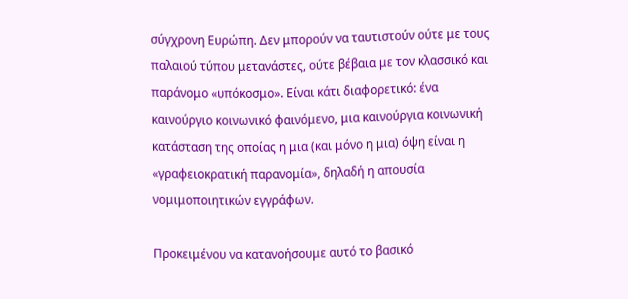σύγχρονη Ευρώπη. Δεν μπορούν να ταυτιστούν ούτε με τους παλαιού τύπου μετανάστες, ούτε βέβαια με τον κλασσικό και παράνομο «υπόκοσμο». Είναι κάτι διαφορετικό: ένα καινούργιο κοινωνικό φαινόμενο, μια καινούργια κοινωνική κατάσταση της οποίας η μια (και μόνο η μια) όψη είναι η «γραφειοκρατική παρανομία», δηλαδή η απουσία νομιμοποιητικών εγγράφων.

Προκειμένου να κατανοήσουμε αυτό το βασικό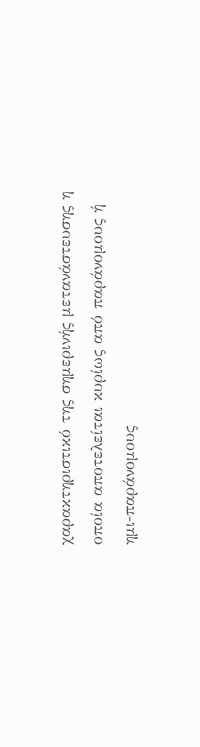χαρακτηριστικό της σημερινής μετανάστευσης η οποία αποτελείται κυρίως από παράνομους ή ημι-παράνομους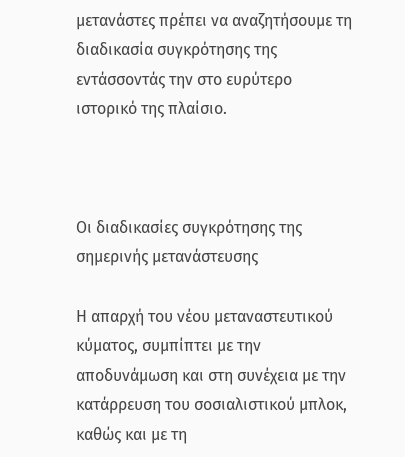μετανάστες πρέπει να αναζητήσουμε τη διαδικασία συγκρότησης της εντάσσοντάς την στο ευρύτερο ιστορικό της πλαίσιο.



Οι διαδικασίες συγκρότησης της σημερινής μετανάστευσης

Η απαρχή του νέου μεταναστευτικού κύματος, συμπίπτει με την αποδυνάμωση και στη συνέχεια με την κατάρρευση του σοσιαλιστικού μπλοκ, καθώς και με τη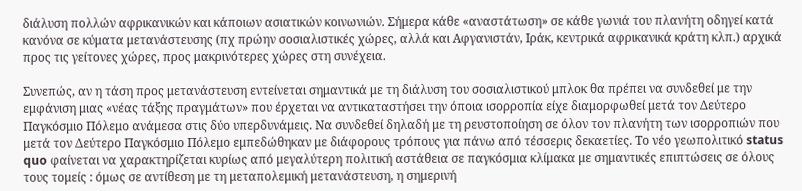διάλυση πολλών αφρικανικών και κάποιων ασιατικών κοινωνιών. Σήμερα κάθε «αναστάτωση» σε κάθε γωνιά του πλανήτη οδηγεί κατά κανόνα σε κύματα μετανάστευσης (πχ πρώην σοσιαλιστικές χώρες, αλλά και Αφγανιστάν, Ιράκ, κεντρικά αφρικανικά κράτη κλπ.) αρχικά προς τις γείτονες χώρες, προς μακρινότερες χώρες στη συνέχεια.

Συνεπώς, αν η τάση προς μετανάστευση εντείνεται σημαντικά με τη διάλυση του σοσιαλιστικού μπλοκ θα πρέπει να συνδεθεί με την εμφάνιση μιας «νέας τάξης πραγμάτων» που έρχεται να αντικαταστήσει την όποια ισορροπία είχε διαμορφωθεί μετά τον Δεύτερο Παγκόσμιο Πόλεμο ανάμεσα στις δύο υπερδυνάμεις. Να συνδεθεί δηλαδή με τη ρευστοποίηση σε όλον τον πλανήτη των ισορροπιών που μετά τον Δεύτερο Παγκόσμιο Πόλεμο εμπεδώθηκαν με διάφορους τρόπους για πάνω από τέσσερις δεκαετίες. Το νέο γεωπολιτικό status quo φαίνεται να χαρακτηρίζεται κυρίως από μεγαλύτερη πολιτική αστάθεια σε παγκόσμια κλίμακα με σημαντικές επιπτώσεις σε όλους τους τομείς : όμως σε αντίθεση με τη μεταπολεμική μετανάστευση, η σημερινή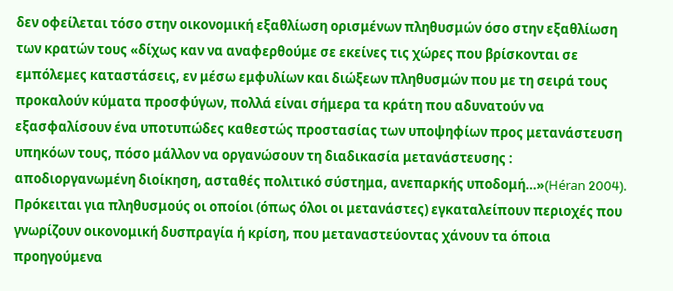δεν οφείλεται τόσο στην οικονομική εξαθλίωση ορισμένων πληθυσμών όσο στην εξαθλίωση των κρατών τους «δίχως καν να αναφερθούμε σε εκείνες τις χώρες που βρίσκονται σε εμπόλεμες καταστάσεις, εν μέσω εμφυλίων και διώξεων πληθυσμών που με τη σειρά τους προκαλούν κύματα προσφύγων, πολλά είναι σήμερα τα κράτη που αδυνατούν να εξασφαλίσουν ένα υποτυπώδες καθεστώς προστασίας των υποψηφίων προς μετανάστευση υπηκόων τους, πόσο μάλλον να οργανώσουν τη διαδικασία μετανάστευσης : αποδιοργανωμένη διοίκηση, ασταθές πολιτικό σύστημα, ανεπαρκής υποδομή…»(Héran 2004). Πρόκειται για πληθυσμούς οι οποίοι (όπως όλοι οι μετανάστες) εγκαταλείπουν περιοχές που γνωρίζουν οικονομική δυσπραγία ή κρίση, που μεταναστεύοντας χάνουν τα όποια προηγούμενα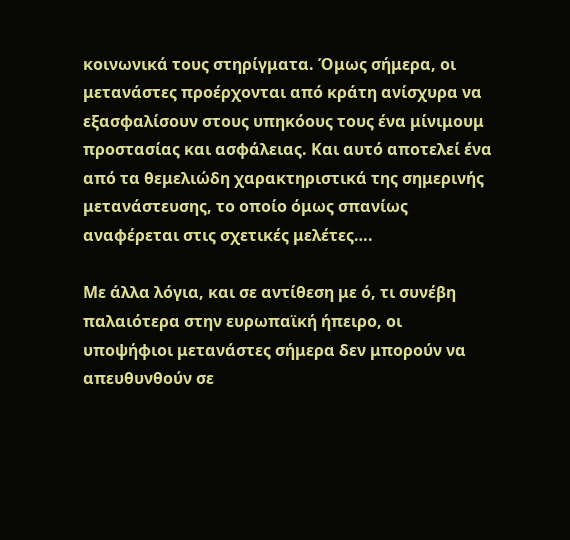κοινωνικά τους στηρίγματα. Όμως σήμερα, οι μετανάστες προέρχονται από κράτη ανίσχυρα να εξασφαλίσουν στους υπηκόους τους ένα μίνιμουμ προστασίας και ασφάλειας. Και αυτό αποτελεί ένα από τα θεμελιώδη χαρακτηριστικά της σημερινής μετανάστευσης, το οποίο όμως σπανίως αναφέρεται στις σχετικές μελέτες….

Με άλλα λόγια, και σε αντίθεση με ό, τι συνέβη παλαιότερα στην ευρωπαϊκή ήπειρο, οι υποψήφιοι μετανάστες σήμερα δεν μπορούν να απευθυνθούν σε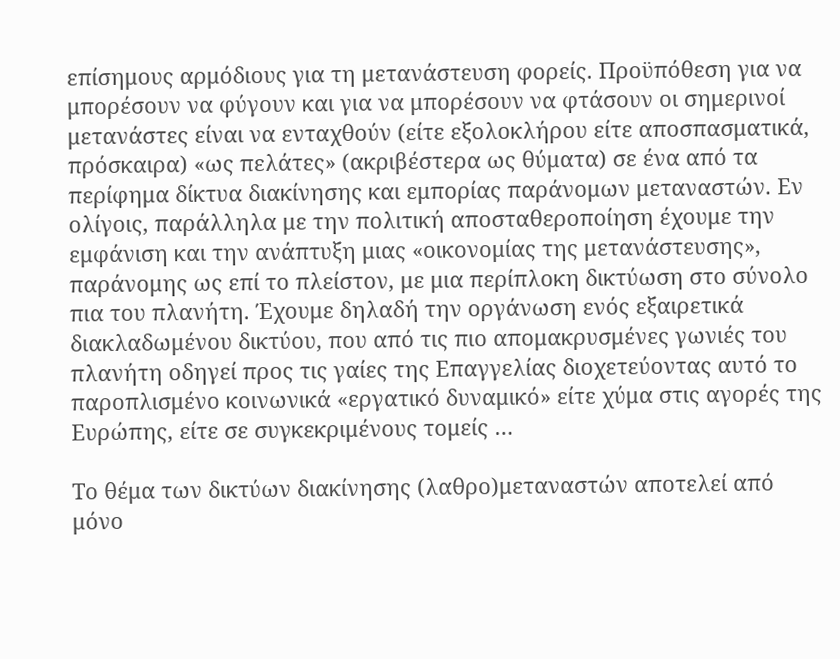επίσημους αρμόδιους για τη μετανάστευση φορείς. Προϋπόθεση για να μπορέσουν να φύγουν και για να μπορέσουν να φτάσουν οι σημερινοί μετανάστες είναι να ενταχθούν (είτε εξολοκλήρου είτε αποσπασματικά, πρόσκαιρα) «ως πελάτες» (ακριβέστερα ως θύματα) σε ένα από τα περίφημα δίκτυα διακίνησης και εμπορίας παράνομων μεταναστών. Εν ολίγοις, παράλληλα με την πολιτική αποσταθεροποίηση έχουμε την εμφάνιση και την ανάπτυξη μιας «οικονομίας της μετανάστευσης», παράνομης ως επί το πλείστον, με μια περίπλοκη δικτύωση στο σύνολο πια του πλανήτη. Έχουμε δηλαδή την οργάνωση ενός εξαιρετικά διακλαδωμένου δικτύου, που από τις πιο απομακρυσμένες γωνιές του πλανήτη οδηγεί προς τις γαίες της Επαγγελίας διοχετεύοντας αυτό το παροπλισμένο κοινωνικά «εργατικό δυναμικό» είτε χύμα στις αγορές της Ευρώπης, είτε σε συγκεκριμένους τομείς …

Το θέμα των δικτύων διακίνησης (λαθρο)μεταναστών αποτελεί από μόνο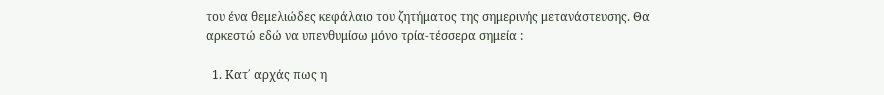του ένα θεμελιώδες κεφάλαιο του ζητήματος της σημερινής μετανάστευσης. Θα αρκεστώ εδώ να υπενθυμίσω μόνο τρία-τέσσερα σημεία :

  1. Κατ΄ αρχάς πως η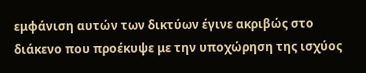εμφάνιση αυτών των δικτύων έγινε ακριβώς στο διάκενο που προέκυψε με την υποχώρηση της ισχύος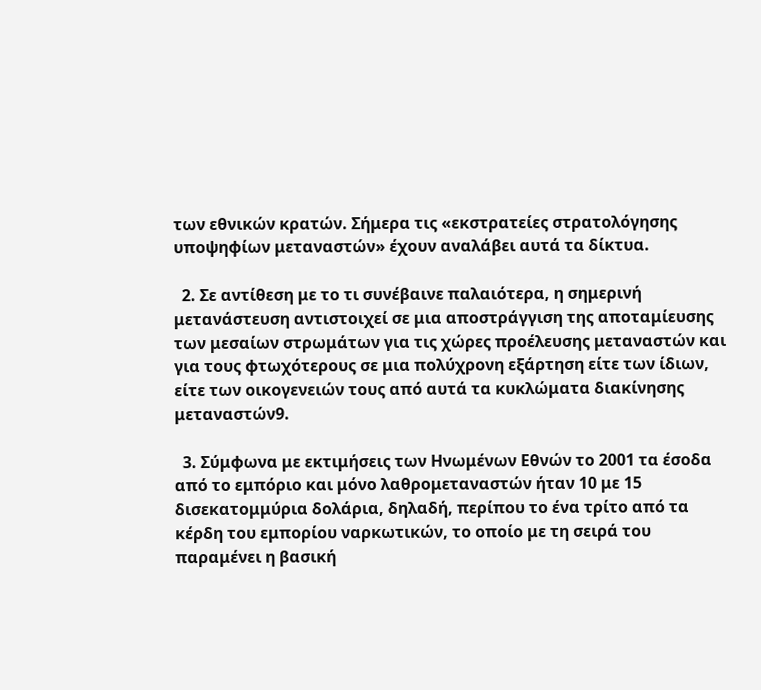των εθνικών κρατών. Σήμερα τις «εκστρατείες στρατολόγησης υποψηφίων μεταναστών» έχουν αναλάβει αυτά τα δίκτυα.

  2. Σε αντίθεση με το τι συνέβαινε παλαιότερα, η σημερινή μετανάστευση αντιστοιχεί σε μια αποστράγγιση της αποταμίευσης των μεσαίων στρωμάτων για τις χώρες προέλευσης μεταναστών και για τους φτωχότερους σε μια πολύχρονη εξάρτηση είτε των ίδιων, είτε των οικογενειών τους από αυτά τα κυκλώματα διακίνησης μεταναστών9.

  3. Σύμφωνα με εκτιμήσεις των Ηνωμένων Εθνών το 2001 τα έσοδα από το εμπόριο και μόνο λαθρομεταναστών ήταν 10 με 15 δισεκατομμύρια δολάρια, δηλαδή, περίπου το ένα τρίτο από τα κέρδη του εμπορίου ναρκωτικών, το οποίο με τη σειρά του παραμένει η βασική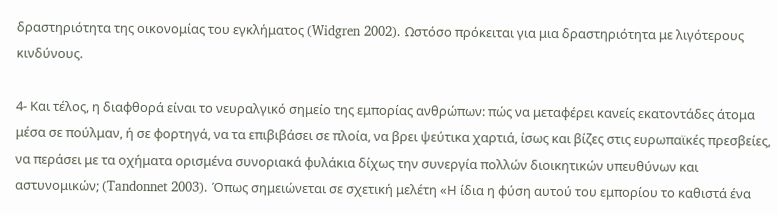δραστηριότητα της οικονομίας του εγκλήματος (Widgren 2002). Ωστόσο πρόκειται για μια δραστηριότητα με λιγότερους κινδύνους.

4- Και τέλος, η διαφθορά είναι το νευραλγικό σημείο της εμπορίας ανθρώπων: πώς να μεταφέρει κανείς εκατοντάδες άτομα μέσα σε πούλμαν, ή σε φορτηγά, να τα επιβιβάσει σε πλοία, να βρει ψεύτικα χαρτιά, ίσως και βίζες στις ευρωπαϊκές πρεσβείες, να περάσει με τα οχήματα ορισμένα συνοριακά φυλάκια δίχως την συνεργία πολλών διοικητικών υπευθύνων και αστυνομικών; (Tandonnet 2003). Όπως σημειώνεται σε σχετική μελέτη «Η ίδια η φύση αυτού του εμπορίου το καθιστά ένα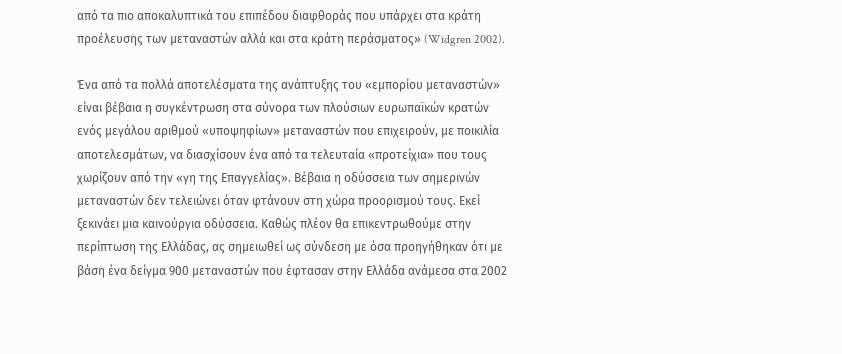από τα πιο αποκαλυπτικά του επιπέδου διαφθοράς που υπάρχει στα κράτη προέλευσης των μεταναστών αλλά και στα κράτη περάσματος» (Widgren 2002).

Ένα από τα πολλά αποτελέσματα της ανάπτυξης του «εμπορίου μεταναστών» είναι βέβαια η συγκέντρωση στα σύνορα των πλούσιων ευρωπαϊκών κρατών ενός μεγάλου αριθμού «υποψηφίων» μεταναστών που επιχειρούν, με ποικιλία αποτελεσμάτων, να διασχίσουν ένα από τα τελευταία «προτείχια» που τους χωρίζουν από την «γη της Επαγγελίας». Βέβαια η οδύσσεια των σημερινών μεταναστών δεν τελειώνει όταν φτάνουν στη χώρα προορισμού τους. Εκεί ξεκινάει μια καινούργια οδύσσεια. Καθώς πλέον θα επικεντρωθούμε στην περίπτωση της Ελλάδας, ας σημειωθεί ως σύνδεση με όσα προηγήθηκαν ότι με βάση ένα δείγμα 900 μεταναστών που έφτασαν στην Ελλάδα ανάμεσα στα 2002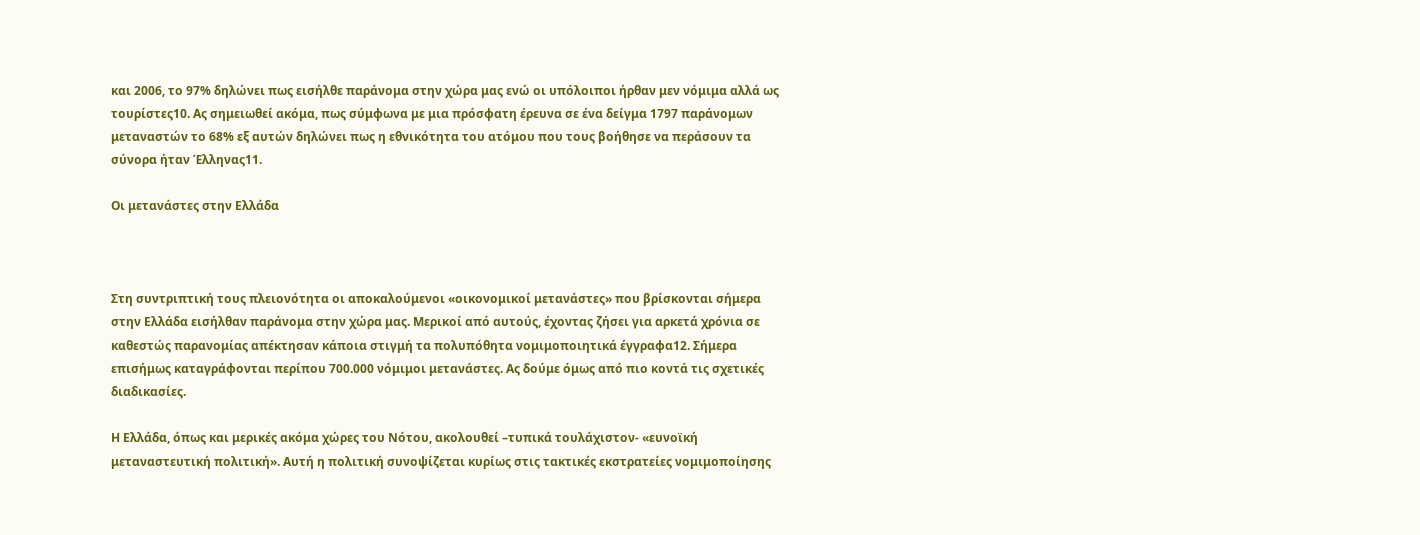και 2006, το 97% δηλώνει πως εισήλθε παράνομα στην χώρα μας ενώ οι υπόλοιποι ήρθαν μεν νόμιμα αλλά ως τουρίστες10. Ας σημειωθεί ακόμα, πως σύμφωνα με μια πρόσφατη έρευνα σε ένα δείγμα 1797 παράνομων μεταναστών το 68% εξ αυτών δηλώνει πως η εθνικότητα του ατόμου που τους βοήθησε να περάσουν τα σύνορα ήταν Έλληνας11.

Οι μετανάστες στην Ελλάδα



Στη συντριπτική τους πλειονότητα οι αποκαλούμενοι «οικονομικοί μετανάστες» που βρίσκονται σήμερα στην Ελλάδα εισήλθαν παράνομα στην χώρα μας. Μερικοί από αυτούς, έχοντας ζήσει για αρκετά χρόνια σε καθεστώς παρανομίας απέκτησαν κάποια στιγμή τα πολυπόθητα νομιμοποιητικά έγγραφα12. Σήμερα επισήμως καταγράφονται περίπου 700.000 νόμιμοι μετανάστες. Ας δούμε όμως από πιο κοντά τις σχετικές διαδικασίες.

Η Ελλάδα, όπως και μερικές ακόμα χώρες του Νότου, ακολουθεί –τυπικά τουλάχιστον- «ευνοϊκή μεταναστευτική πολιτική». Αυτή η πολιτική συνοψίζεται κυρίως στις τακτικές εκστρατείες νομιμοποίησης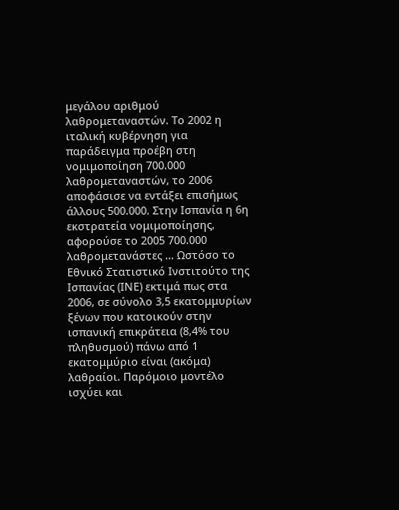μεγάλου αριθμού λαθρομεταναστών. Το 2002 η ιταλική κυβέρνηση για παράδειγμα προέβη στη νομιμοποίηση 700.000 λαθρομεταναστών, το 2006 αποφάσισε να εντάξει επισήμως άλλους 500.000. Στην Ισπανία η 6η εκστρατεία νομιμοποίησης, αφορούσε το 2005 700.000 λαθρομετανάστες … Ωστόσο το Εθνικό Στατιστικό Ινστιτούτο της Ισπανίας (ΙΝΕ) εκτιμά πως στα 2006, σε σύνολο 3,5 εκατομμυρίων ξένων που κατοικούν στην ισπανική επικράτεια (8,4% του πληθυσμού) πάνω από 1 εκατομμύριο είναι (ακόμα) λαθραίοι. Παρόμοιο μοντέλο ισχύει και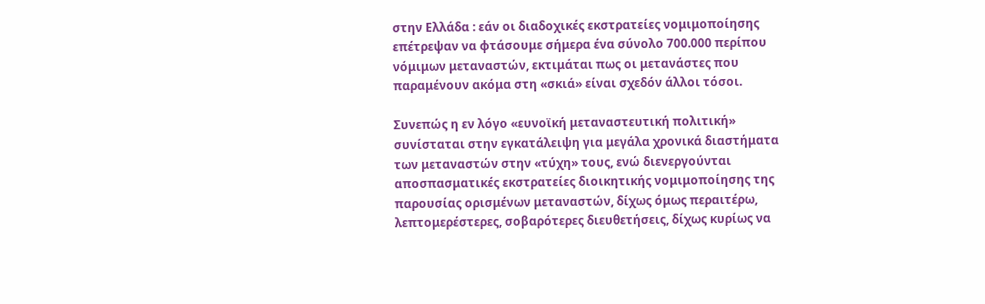στην Ελλάδα : εάν οι διαδοχικές εκστρατείες νομιμοποίησης επέτρεψαν να φτάσουμε σήμερα ένα σύνολο 700.000 περίπου νόμιμων μεταναστών, εκτιμάται πως οι μετανάστες που παραμένουν ακόμα στη «σκιά» είναι σχεδόν άλλοι τόσοι.

Συνεπώς η εν λόγο «ευνοϊκή μεταναστευτική πολιτική» συνίσταται στην εγκατάλειψη για μεγάλα χρονικά διαστήματα των μεταναστών στην «τύχη» τους, ενώ διενεργούνται αποσπασματικές εκστρατείες διοικητικής νομιμοποίησης της παρουσίας ορισμένων μεταναστών, δίχως όμως περαιτέρω, λεπτομερέστερες, σοβαρότερες διευθετήσεις, δίχως κυρίως να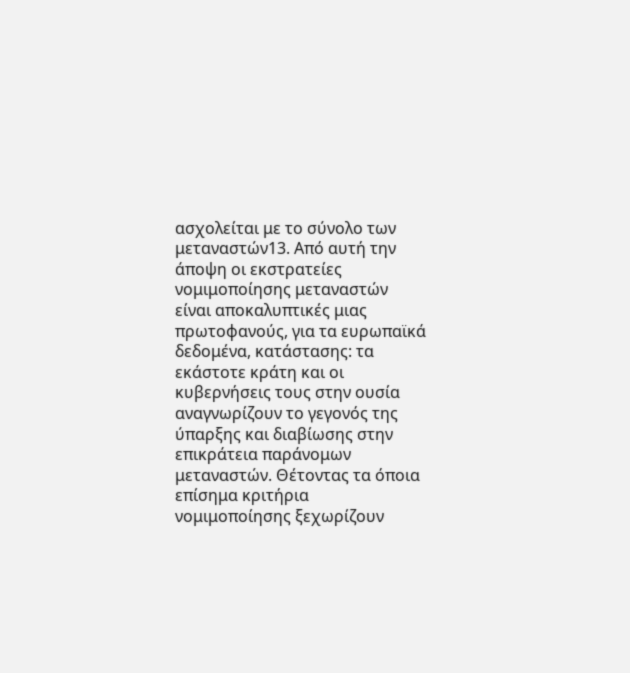ασχολείται με το σύνολο των μεταναστών13. Από αυτή την άποψη οι εκστρατείες νομιμοποίησης μεταναστών είναι αποκαλυπτικές μιας πρωτοφανούς, για τα ευρωπαϊκά δεδομένα, κατάστασης: τα εκάστοτε κράτη και οι κυβερνήσεις τους στην ουσία αναγνωρίζουν το γεγονός της ύπαρξης και διαβίωσης στην επικράτεια παράνομων μεταναστών. Θέτοντας τα όποια επίσημα κριτήρια νομιμοποίησης ξεχωρίζουν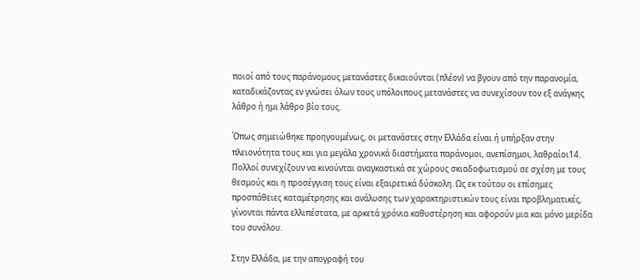ποιοί από τους παράνομους μετανάστες δικαιούνται (πλέον) να βγουν από την παρανομία, καταδικάζοντας εν γνώσει όλων τους υπόλοιπους μετανάστες να συνεχίσουν τον εξ ανάγκης λάθρο ή ημι λάθρο βίο τους.

Όπως σημειώθηκε προηγουμένως, οι μετανάστες στην Ελλάδα είναι ή υπήρξαν στην πλειονότητα τους και για μεγάλα χρονικά διαστήματα παράνομοι, ανεπίσημοι, λαθραίοι14. Πολλοί συνεχίζουν να κινούνται αναγκαστικά σε χώρους σκιαδοφωτισμού σε σχέση με τους θεσμούς και η προσέγγιση τους είναι εξαιρετικά δύσκολη. Ως εκ τούτου οι επίσημες προσπάθειες καταμέτρησης και ανάλυσης των χαρακτηριστικών τους είναι προβληματικές, γίνονται πάντα ελλιπέστατα, με αρκετά χρόνια καθυστέρηση και αφορούν μια και μόνο μερίδα του συνόλου.

Στην Ελλάδα, με την απογραφή του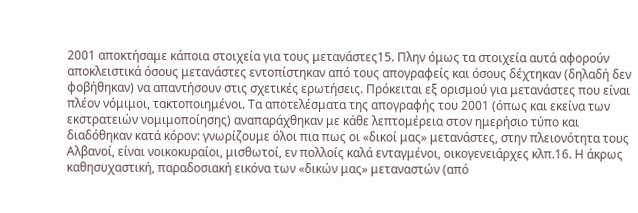2001 αποκτήσαμε κάποια στοιχεία για τους μετανάστες15. Πλην όμως τα στοιχεία αυτά αφορούν αποκλειστικά όσους μετανάστες εντοπίστηκαν από τους απογραφείς και όσους δέχτηκαν (δηλαδή δεν φοβήθηκαν) να απαντήσουν στις σχετικές ερωτήσεις. Πρόκειται εξ ορισμού για μετανάστες που είναι πλέον νόμιμοι, τακτοποιημένοι. Τα αποτελέσματα της απογραφής του 2001 (όπως και εκείνα των εκστρατειών νομιμοποίησης) αναπαράχθηκαν με κάθε λεπτομέρεια στον ημερήσιο τύπο και διαδόθηκαν κατά κόρον: γνωρίζουμε όλοι πια πως οι «δικοί μας» μετανάστες, στην πλειονότητα τους Αλβανοί, είναι νοικοκυραίοι, μισθωτοί, εν πολλοίς καλά ενταγμένοι, οικογενειάρχες κλπ.16. Η άκρως καθησυχαστική, παραδοσιακή εικόνα των «δικών μας» μεταναστών (από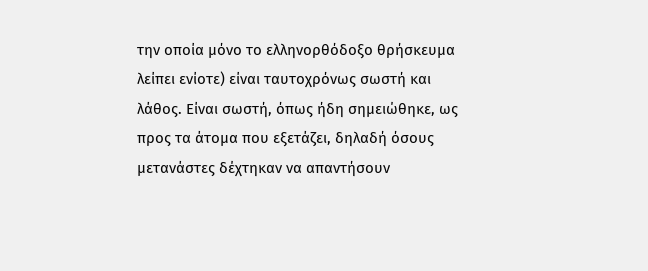την οποία μόνο το ελληνορθόδοξο θρήσκευμα λείπει ενίοτε) είναι ταυτοχρόνως σωστή και λάθος. Είναι σωστή, όπως ήδη σημειώθηκε, ως προς τα άτομα που εξετάζει, δηλαδή όσους μετανάστες δέχτηκαν να απαντήσουν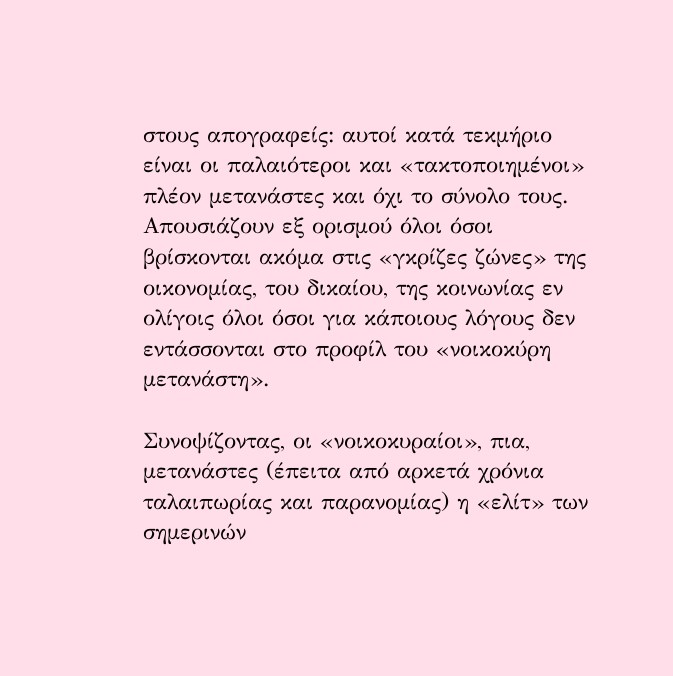στους απογραφείς: αυτοί κατά τεκμήριο είναι οι παλαιότεροι και «τακτοποιημένοι» πλέον μετανάστες και όχι το σύνολο τους. Απουσιάζουν εξ ορισμού όλοι όσοι βρίσκονται ακόμα στις «γκρίζες ζώνες» της οικονομίας, του δικαίου, της κοινωνίας εν ολίγοις όλοι όσοι για κάποιους λόγους δεν εντάσσονται στο προφίλ του «νοικοκύρη μετανάστη».

Συνοψίζοντας, οι «νοικοκυραίοι», πια, μετανάστες (έπειτα από αρκετά χρόνια ταλαιπωρίας και παρανομίας) η «ελίτ» των σημερινών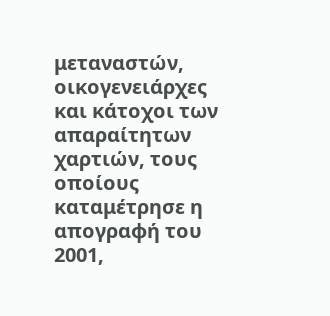μεταναστών, οικογενειάρχες και κάτοχοι των απαραίτητων χαρτιών, τους οποίους καταμέτρησε η απογραφή του 2001,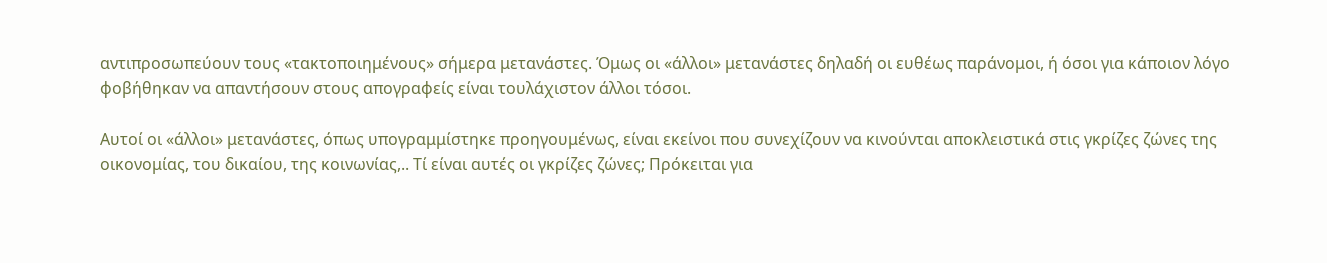αντιπροσωπεύουν τους «τακτοποιημένους» σήμερα μετανάστες. Όμως οι «άλλοι» μετανάστες δηλαδή οι ευθέως παράνομοι, ή όσοι για κάποιον λόγο φοβήθηκαν να απαντήσουν στους απογραφείς είναι τουλάχιστον άλλοι τόσοι.

Αυτοί οι «άλλοι» μετανάστες, όπως υπογραμμίστηκε προηγουμένως, είναι εκείνοι που συνεχίζουν να κινούνται αποκλειστικά στις γκρίζες ζώνες της οικονομίας, του δικαίου, της κοινωνίας,.. Τί είναι αυτές οι γκρίζες ζώνες; Πρόκειται για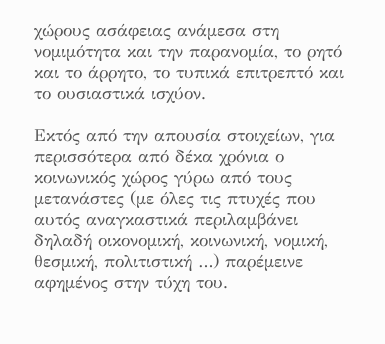χώρους ασάφειας ανάμεσα στη νομιμότητα και την παρανομία, το ρητό και το άρρητο, το τυπικά επιτρεπτό και το ουσιαστικά ισχύον.

Εκτός από την απουσία στοιχείων, για περισσότερα από δέκα χρόνια ο κοινωνικός χώρος γύρω από τους μετανάστες (με όλες τις πτυχές που αυτός αναγκαστικά περιλαμβάνει δηλαδή οικονομική, κοινωνική, νομική, θεσμική, πολιτιστική …) παρέμεινε αφημένος στην τύχη του.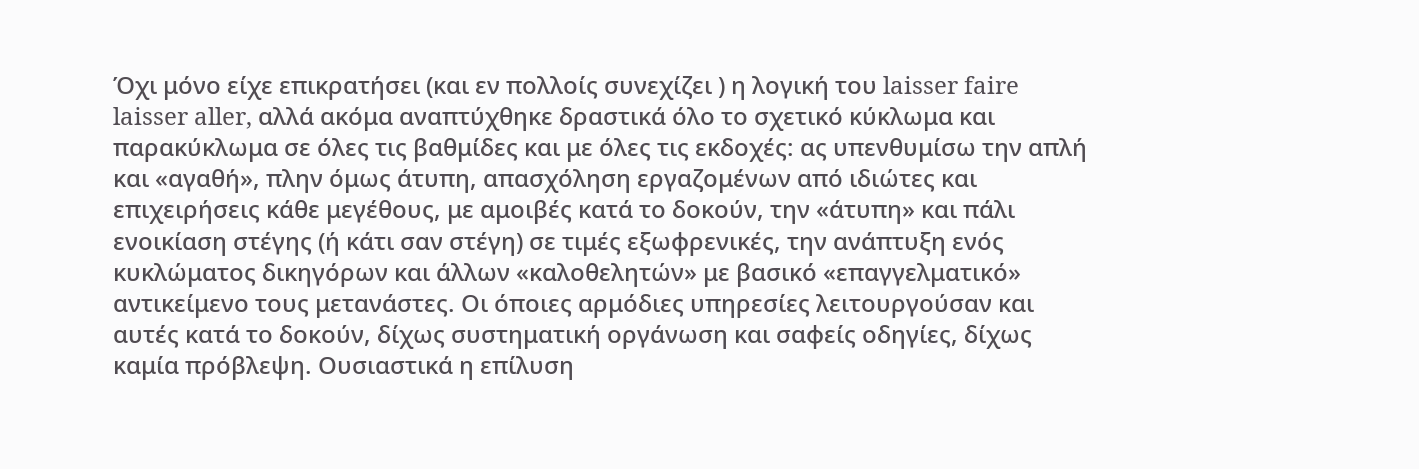Όχι μόνο είχε επικρατήσει (και εν πολλοίς συνεχίζει ) η λογική του laisser faire laisser aller, αλλά ακόμα αναπτύχθηκε δραστικά όλο το σχετικό κύκλωμα και παρακύκλωμα σε όλες τις βαθμίδες και με όλες τις εκδοχές: ας υπενθυμίσω την απλή και «αγαθή», πλην όμως άτυπη, απασχόληση εργαζομένων από ιδιώτες και επιχειρήσεις κάθε μεγέθους, με αμοιβές κατά το δοκούν, την «άτυπη» και πάλι ενοικίαση στέγης (ή κάτι σαν στέγη) σε τιμές εξωφρενικές, την ανάπτυξη ενός κυκλώματος δικηγόρων και άλλων «καλοθελητών» με βασικό «επαγγελματικό» αντικείμενο τους μετανάστες. Οι όποιες αρμόδιες υπηρεσίες λειτουργούσαν και αυτές κατά το δοκούν, δίχως συστηματική οργάνωση και σαφείς οδηγίες, δίχως καμία πρόβλεψη. Ουσιαστικά η επίλυση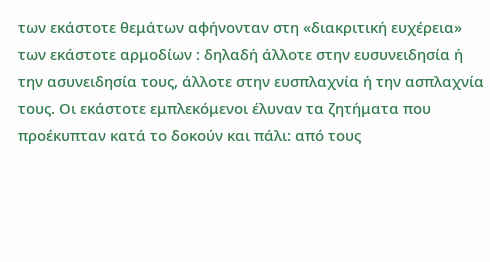των εκάστοτε θεμάτων αφήνονταν στη «διακριτική ευχέρεια» των εκάστοτε αρμοδίων : δηλαδή άλλοτε στην ευσυνειδησία ή την ασυνειδησία τους, άλλοτε στην ευσπλαχνία ή την ασπλαχνία τους. Οι εκάστοτε εμπλεκόμενοι έλυναν τα ζητήματα που προέκυπταν κατά το δοκούν και πάλι: από τους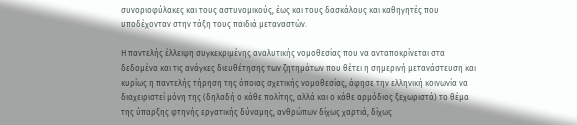συνοριοφύλακες και τους αστυνομικούς, έως και τους δασκάλους και καθηγητές που υποδέχονταν στην τάξη τους παιδιά μεταναστών.

Η παντελής έλλειψη συγκεκριμένης αναλυτικής νομοθεσίας που να ανταποκρίνεται στα δεδομένα και τις ανάγκες διευθέτησης των ζητημάτων που θέτει η σημερινή μετανάστευση και κυρίως η παντελής τήρηση της όποιας σχετικής νομοθεσίας, άφησε την ελληνική κοινωνία να διαχειριστεί μόνη της (δηλαδή ο κάθε πολίτης, αλλά και ο κάθε αρμόδιος ξεχωριστά) το θέμα της ύπαρξης φτηνής εργατικής δύναμης, ανθρώπων δίχως χαρτιά, δίχως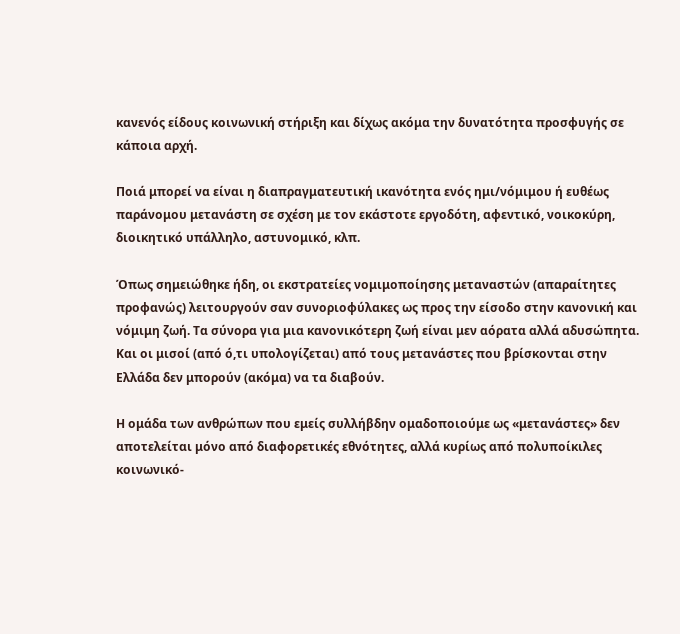κανενός είδους κοινωνική στήριξη και δίχως ακόμα την δυνατότητα προσφυγής σε κάποια αρχή.

Ποιά μπορεί να είναι η διαπραγματευτική ικανότητα ενός ημι/νόμιμου ή ευθέως παράνομου μετανάστη σε σχέση με τον εκάστοτε εργοδότη, αφεντικό, νοικοκύρη, διοικητικό υπάλληλο, αστυνομικό, κλπ.

Όπως σημειώθηκε ήδη, οι εκστρατείες νομιμοποίησης μεταναστών (απαραίτητες προφανώς) λειτουργούν σαν συνοριοφύλακες ως προς την είσοδο στην κανονική και νόμιμη ζωή. Τα σύνορα για μια κανονικότερη ζωή είναι μεν αόρατα αλλά αδυσώπητα. Και οι μισοί (από ό,τι υπολογίζεται) από τους μετανάστες που βρίσκονται στην Ελλάδα δεν μπορούν (ακόμα) να τα διαβούν.

Η ομάδα των ανθρώπων που εμείς συλλήβδην ομαδοποιούμε ως «μετανάστες» δεν αποτελείται μόνο από διαφορετικές εθνότητες, αλλά κυρίως από πολυποίκιλες κοινωνικό-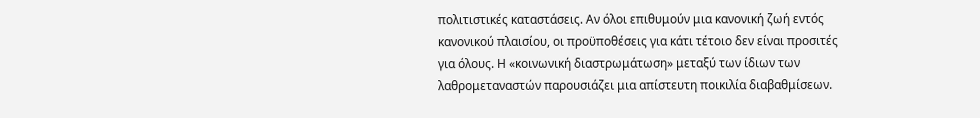πολιτιστικές καταστάσεις. Αν όλοι επιθυμούν μια κανονική ζωή εντός κανονικού πλαισίου, οι προϋποθέσεις για κάτι τέτοιο δεν είναι προσιτές για όλους. Η «κοινωνική διαστρωμάτωση» μεταξύ των ίδιων των λαθρομεταναστών παρουσιάζει μια απίστευτη ποικιλία διαβαθμίσεων.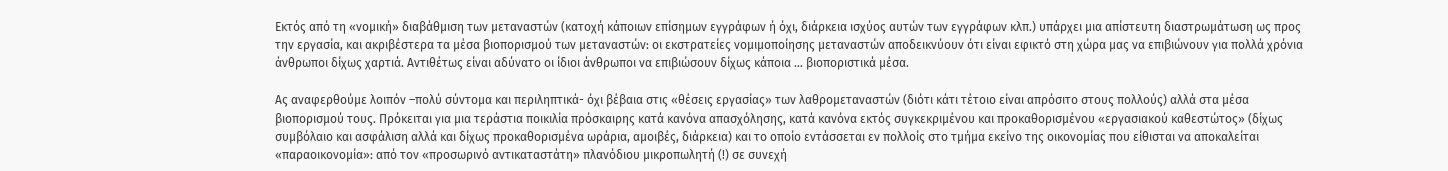Εκτός από τη «νομική» διαβάθμιση των μεταναστών (κατοχή κάποιων επίσημων εγγράφων ή όχι, διάρκεια ισχύος αυτών των εγγράφων κλπ.) υπάρχει μια απίστευτη διαστρωμάτωση ως προς την εργασία, και ακριβέστερα τα μέσα βιοπορισμού των μεταναστών: οι εκστρατείες νομιμοποίησης μεταναστών αποδεικνύουν ότι είναι εφικτό στη χώρα μας να επιβιώνουν για πολλά χρόνια άνθρωποι δίχως χαρτιά. Αντιθέτως είναι αδύνατο οι ίδιοι άνθρωποι να επιβιώσουν δίχως κάποια … βιοποριστικά μέσα.

Ας αναφερθούμε λοιπόν –πολύ σύντομα και περιληπτικά- όχι βέβαια στις «θέσεις εργασίας» των λαθρομεταναστών (διότι κάτι τέτοιο είναι απρόσιτο στους πολλούς) αλλά στα μέσα βιοπορισμού τους. Πρόκειται για μια τεράστια ποικιλία πρόσκαιρης κατά κανόνα απασχόλησης, κατά κανόνα εκτός συγκεκριμένου και προκαθορισμένου «εργασιακού καθεστώτος» (δίχως συμβόλαιο και ασφάλιση αλλά και δίχως προκαθορισμένα ωράρια, αμοιβές, διάρκεια) και το οποίο εντάσσεται εν πολλοίς στο τμήμα εκείνο της οικονομίας που είθισται να αποκαλείται «παραοικονομία»: από τον «προσωρινό αντικαταστάτη» πλανόδιου μικροπωλητή (!) σε συνεχή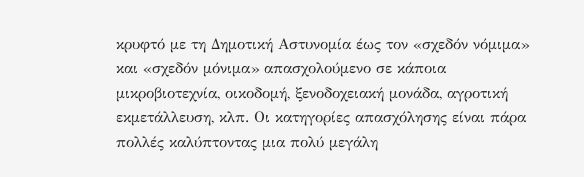κρυφτό με τη Δημοτική Αστυνομία έως τον «σχεδόν νόμιμα» και «σχεδόν μόνιμα» απασχολούμενο σε κάποια μικροβιοτεχνία, οικοδομή, ξενοδοχειακή μονάδα, αγροτική εκμετάλλευση, κλπ. Οι κατηγορίες απασχόλησης είναι πάρα πολλές καλύπτοντας μια πολύ μεγάλη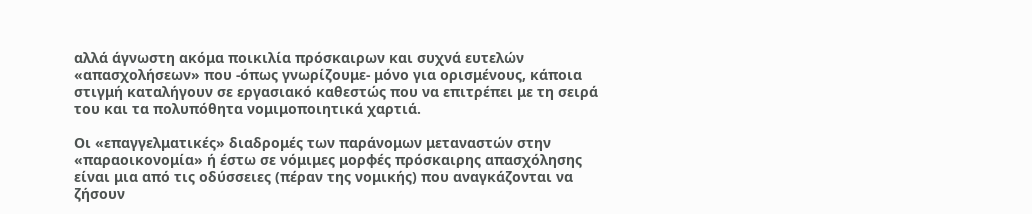αλλά άγνωστη ακόμα ποικιλία πρόσκαιρων και συχνά ευτελών «απασχολήσεων» που -όπως γνωρίζουμε- μόνο για ορισμένους, κάποια στιγμή καταλήγουν σε εργασιακό καθεστώς που να επιτρέπει με τη σειρά του και τα πολυπόθητα νομιμοποιητικά χαρτιά.

Οι «επαγγελματικές» διαδρομές των παράνομων μεταναστών στην «παραοικονομία» ή έστω σε νόμιμες μορφές πρόσκαιρης απασχόλησης είναι μια από τις οδύσσειες (πέραν της νομικής) που αναγκάζονται να ζήσουν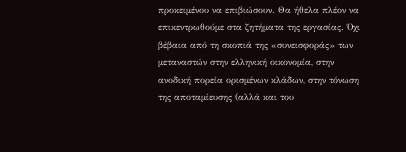προκειμένου να επιβιώσουν. Θα ήθελα πλέον να επικεντρωθούμε στα ζητήματα της εργασίας. Όχι βέβαια από τη σκοπιά της «συνεισφοράς» των μεταναστών στην ελληνική οικονομία, στην ανοδική πορεία ορισμένων κλάδων, στην τόνωση της αποταμίευσης (αλλά και του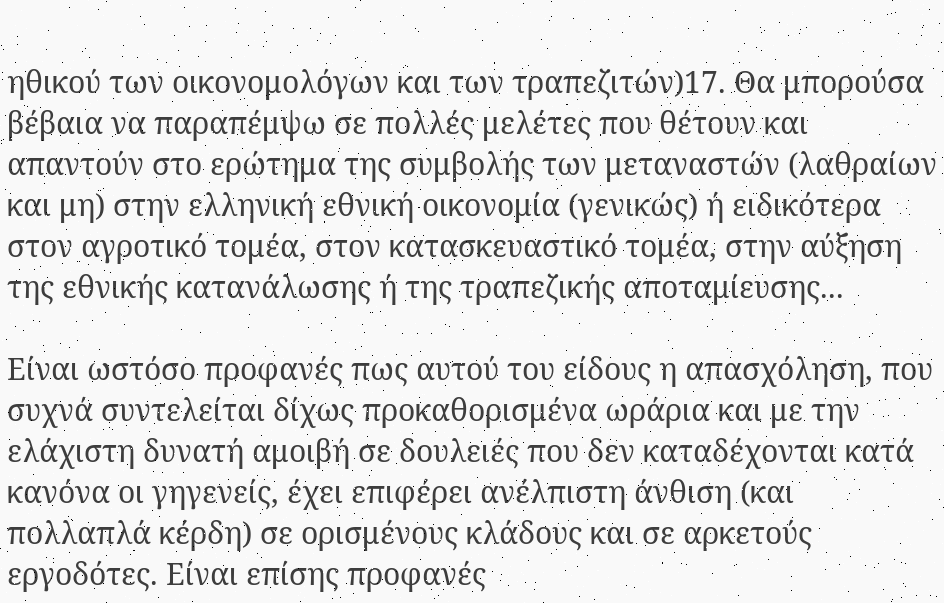ηθικού των οικονομολόγων και των τραπεζιτών)17. Θα μπορούσα βέβαια να παραπέμψω σε πολλές μελέτες που θέτουν και απαντούν στο ερώτημα της συμβολής των μεταναστών (λαθραίων και μη) στην ελληνική εθνική οικονομία (γενικώς) ή ειδικότερα στον αγροτικό τομέα, στον κατασκευαστικό τομέα, στην αύξηση της εθνικής κατανάλωσης ή της τραπεζικής αποταμίευσης...

Είναι ωστόσο προφανές πως αυτού του είδους η απασχόληση, που συχνά συντελείται δίχως προκαθορισμένα ωράρια και με την ελάχιστη δυνατή αμοιβή σε δουλειές που δεν καταδέχονται κατά κανόνα οι γηγενείς, έχει επιφέρει ανέλπιστη άνθιση (και πολλαπλά κέρδη) σε ορισμένους κλάδους και σε αρκετούς εργοδότες. Είναι επίσης προφανές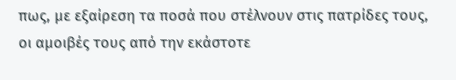πως, με εξαίρεση τα ποσά που στέλνουν στις πατρίδες τους, οι αμοιβές τους από την εκάστοτε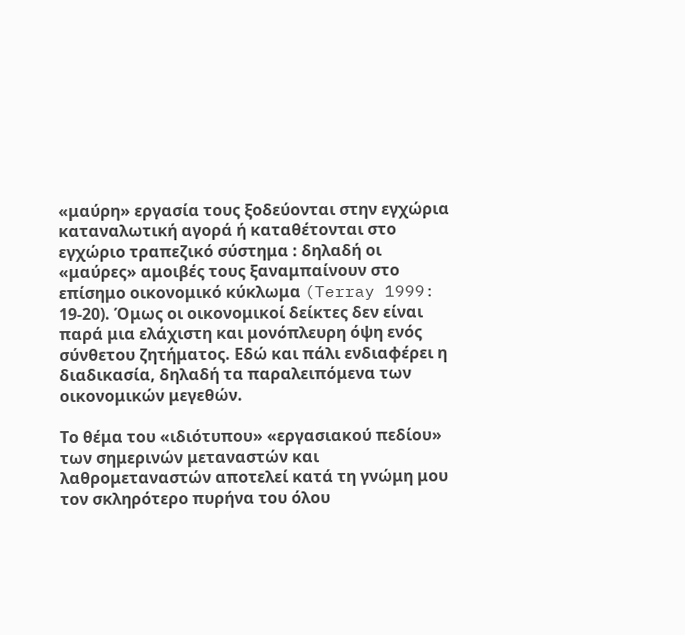«μαύρη» εργασία τους ξοδεύονται στην εγχώρια καταναλωτική αγορά ή καταθέτονται στο εγχώριο τραπεζικό σύστημα : δηλαδή οι «μαύρες» αμοιβές τους ξαναμπαίνουν στο επίσημο οικονομικό κύκλωμα (Terray 1999: 19-20). Όμως οι οικονομικοί δείκτες δεν είναι παρά μια ελάχιστη και μονόπλευρη όψη ενός σύνθετου ζητήματος. Εδώ και πάλι ενδιαφέρει η διαδικασία, δηλαδή τα παραλειπόμενα των οικονομικών μεγεθών.

Το θέμα του «ιδιότυπου» «εργασιακού πεδίου» των σημερινών μεταναστών και λαθρομεταναστών αποτελεί κατά τη γνώμη μου τον σκληρότερο πυρήνα του όλου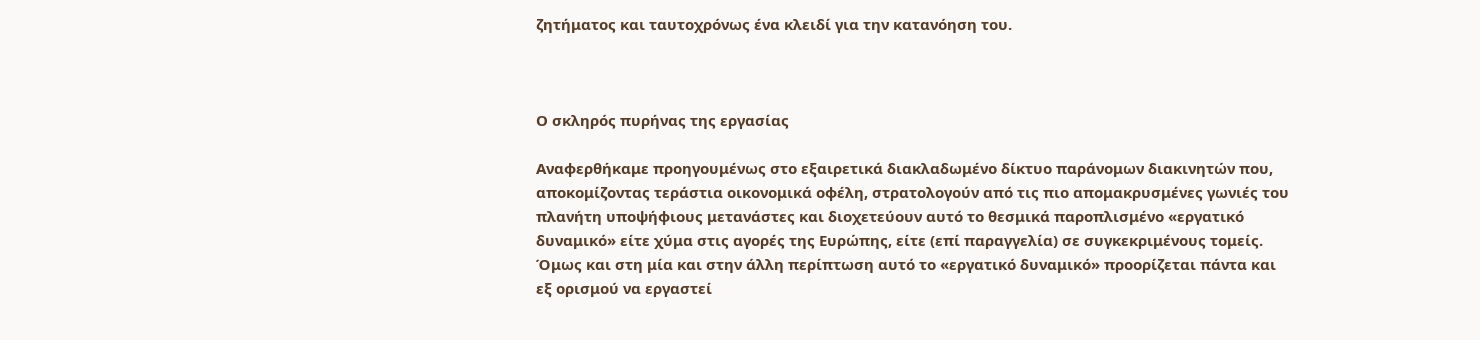ζητήματος και ταυτοχρόνως ένα κλειδί για την κατανόηση του.



Ο σκληρός πυρήνας της εργασίας

Αναφερθήκαμε προηγουμένως στο εξαιρετικά διακλαδωμένο δίκτυο παράνομων διακινητών που, αποκομίζοντας τεράστια οικονομικά οφέλη, στρατολογούν από τις πιο απομακρυσμένες γωνιές του πλανήτη υποψήφιους μετανάστες και διοχετεύουν αυτό το θεσμικά παροπλισμένο «εργατικό δυναμικό» είτε χύμα στις αγορές της Ευρώπης, είτε (επί παραγγελία) σε συγκεκριμένους τομείς. Όμως και στη μία και στην άλλη περίπτωση αυτό το «εργατικό δυναμικό» προορίζεται πάντα και εξ ορισμού να εργαστεί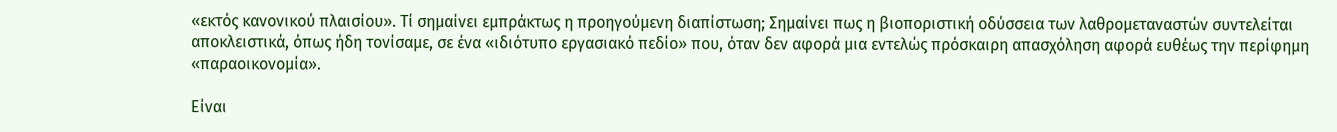«εκτός κανονικού πλαισίου». Τί σημαίνει εμπράκτως η προηγούμενη διαπίστωση; Σημαίνει πως η βιοποριστική οδύσσεια των λαθρομεταναστών συντελείται αποκλειστικά, όπως ήδη τονίσαμε, σε ένα «ιδιότυπο εργασιακό πεδίο» που, όταν δεν αφορά μια εντελώς πρόσκαιρη απασχόληση αφορά ευθέως την περίφημη «παραοικονομία».

Είναι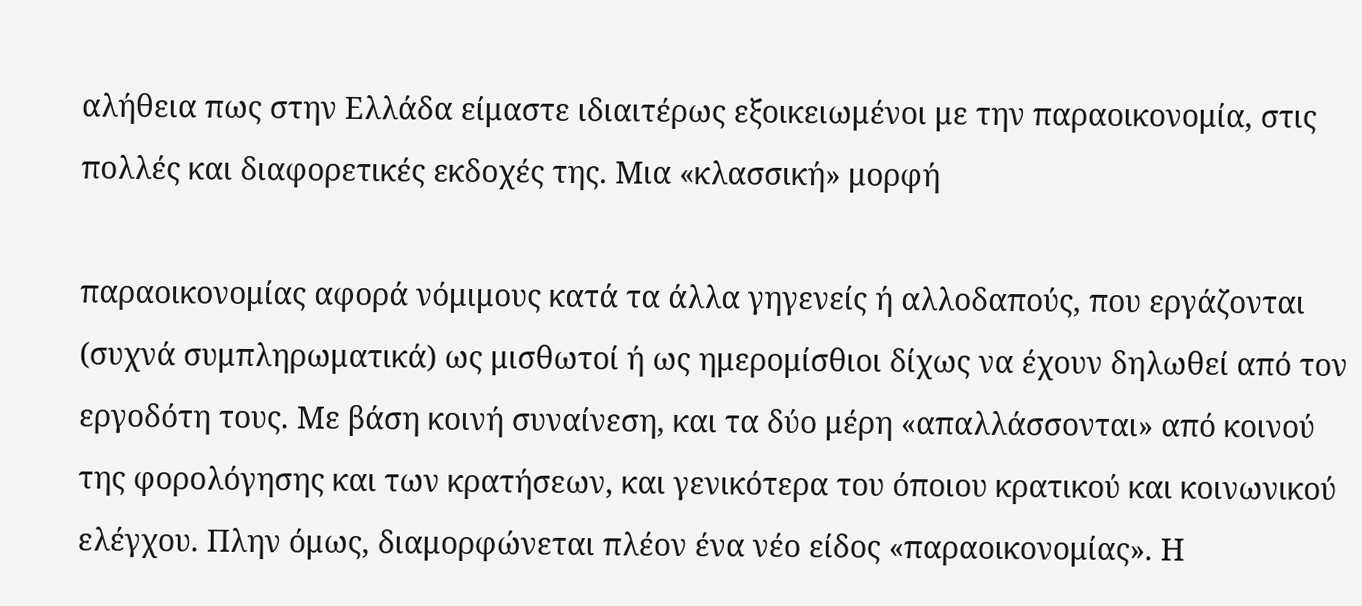αλήθεια πως στην Ελλάδα είμαστε ιδιαιτέρως εξοικειωμένοι με την παραοικονομία, στις πολλές και διαφορετικές εκδοχές της. Μια «κλασσική» μορφή

παραοικονομίας αφορά νόμιμους κατά τα άλλα γηγενείς ή αλλοδαπούς, που εργάζονται (συχνά συμπληρωματικά) ως μισθωτοί ή ως ημερομίσθιοι δίχως να έχουν δηλωθεί από τον εργοδότη τους. Με βάση κοινή συναίνεση, και τα δύο μέρη «απαλλάσσονται» από κοινού της φορολόγησης και των κρατήσεων, και γενικότερα του όποιου κρατικού και κοινωνικού ελέγχου. Πλην όμως, διαμορφώνεται πλέον ένα νέο είδος «παραοικονομίας». Η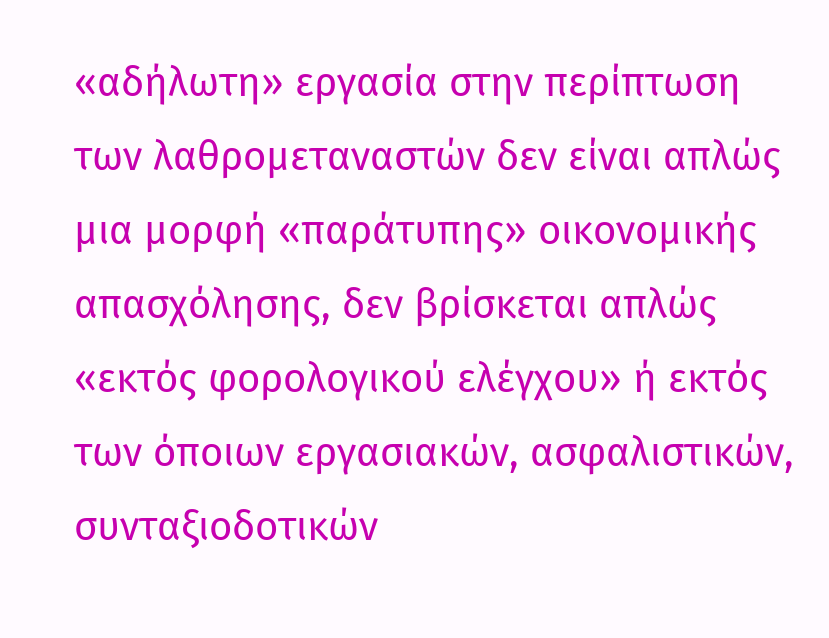«αδήλωτη» εργασία στην περίπτωση των λαθρομεταναστών δεν είναι απλώς μια μορφή «παράτυπης» οικονομικής απασχόλησης, δεν βρίσκεται απλώς «εκτός φορολογικού ελέγχου» ή εκτός των όποιων εργασιακών, ασφαλιστικών, συνταξιοδοτικών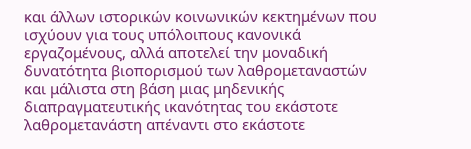και άλλων ιστορικών κοινωνικών κεκτημένων που ισχύουν για τους υπόλοιπους κανονικά εργαζομένους, αλλά αποτελεί την μοναδική δυνατότητα βιοπορισμού των λαθρομεταναστών και μάλιστα στη βάση μιας μηδενικής διαπραγματευτικής ικανότητας του εκάστοτε λαθρομετανάστη απέναντι στο εκάστοτε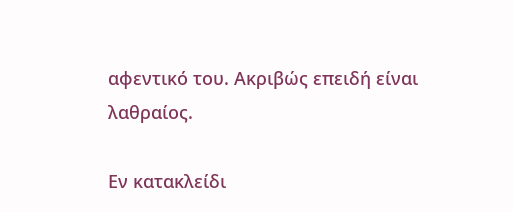αφεντικό του. Ακριβώς επειδή είναι λαθραίος.

Εν κατακλείδι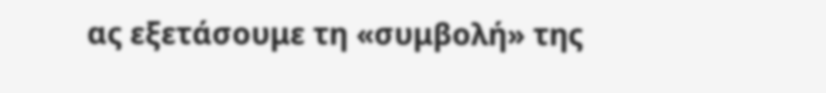ας εξετάσουμε τη «συμβολή» της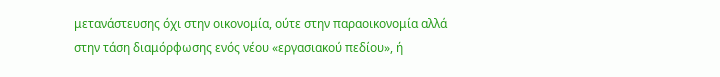μετανάστευσης όχι στην οικονομία, ούτε στην παραοικονομία αλλά στην τάση διαμόρφωσης ενός νέου «εργασιακού πεδίου», ή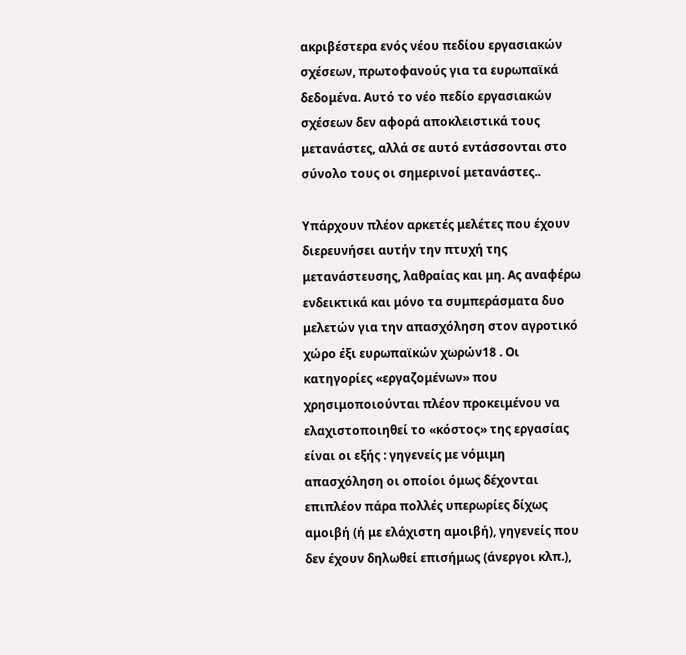ακριβέστερα ενός νέου πεδίου εργασιακών σχέσεων, πρωτοφανούς για τα ευρωπαϊκά δεδομένα. Αυτό το νέο πεδίο εργασιακών σχέσεων δεν αφορά αποκλειστικά τους μετανάστες, αλλά σε αυτό εντάσσονται στο σύνολο τους οι σημερινοί μετανάστες..

Υπάρχουν πλέον αρκετές μελέτες που έχουν διερευνήσει αυτήν την πτυχή της μετανάστευσης, λαθραίας και μη. Ας αναφέρω ενδεικτικά και μόνο τα συμπεράσματα δυο μελετών για την απασχόληση στον αγροτικό χώρο έξι ευρωπαϊκών χωρών18 . Οι κατηγορίες «εργαζομένων» που χρησιμοποιούνται πλέον προκειμένου να ελαχιστοποιηθεί το «κόστος» της εργασίας είναι οι εξής : γηγενείς με νόμιμη απασχόληση οι οποίοι όμως δέχονται επιπλέον πάρα πολλές υπερωρίες δίχως αμοιβή (ή με ελάχιστη αμοιβή), γηγενείς που δεν έχουν δηλωθεί επισήμως (άνεργοι κλπ.),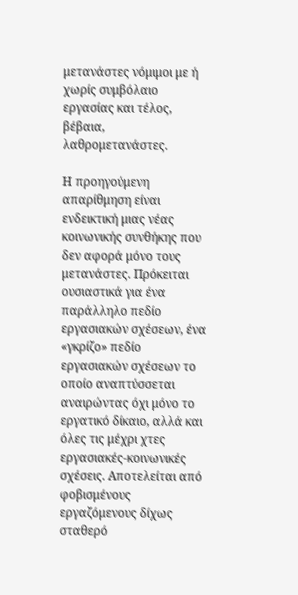μετανάστες νόμιμοι με ή χωρίς συμβόλαιο εργασίας και τέλος, βέβαια, λαθρομετανάστες.

Η προηγούμενη απαρίθμηση είναι ενδεικτική μιας νέας κοινωνικής συνθήκης που δεν αφορά μόνο τους μετανάστες. Πρόκειται ουσιαστικά για ένα παράλληλο πεδίο εργασιακών σχέσεων, ένα «γκρίζο» πεδίο εργασιακών σχέσεων το οποίο αναπτύσσεται αναιρώντας όχι μόνο το εργατικό δίκαιο, αλλά και όλες τις μέχρι χτες εργασιακές-κοινωνικές σχέσεις. Αποτελείται από φοβισμένους εργαζόμενους δίχως σταθερό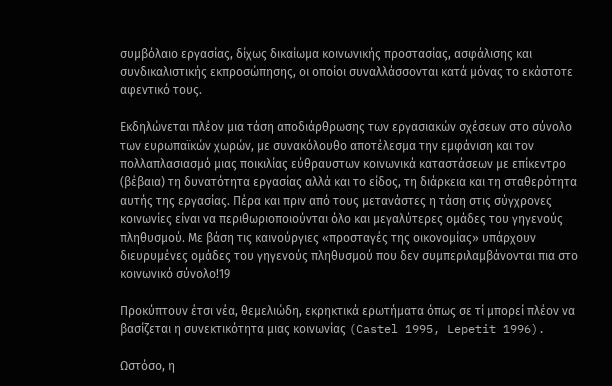συμβόλαιο εργασίας, δίχως δικαίωμα κοινωνικής προστασίας, ασφάλισης και συνδικαλιστικής εκπροσώπησης, οι οποίοι συναλλάσσονται κατά μόνας το εκάστοτε αφεντικό τους.

Εκδηλώνεται πλέον μια τάση αποδιάρθρωσης των εργασιακών σχέσεων στο σύνολο των ευρωπαϊκών χωρών, με συνακόλουθο αποτέλεσμα την εμφάνιση και τον πολλαπλασιασμό μιας ποικιλίας εύθραυστων κοινωνικά καταστάσεων με επίκεντρο (βέβαια) τη δυνατότητα εργασίας αλλά και το είδος, τη διάρκεια και τη σταθερότητα αυτής της εργασίας. Πέρα και πριν από τους μετανάστες η τάση στις σύγχρονες κοινωνίες είναι να περιθωριοποιούνται όλο και μεγαλύτερες ομάδες του γηγενούς πληθυσμού. Με βάση τις καινούργιες «προσταγές της οικονομίας» υπάρχουν διευρυμένες ομάδες του γηγενούς πληθυσμού που δεν συμπεριλαμβάνονται πια στο κοινωνικό σύνολο!19

Προκύπτουν έτσι νέα, θεμελιώδη, εκρηκτικά ερωτήματα όπως σε τί μπορεί πλέον να βασίζεται η συνεκτικότητα μιας κοινωνίας (Castel 1995, Lepetit 1996).

Ωστόσο, η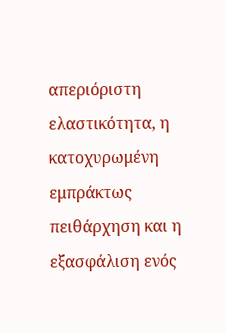απεριόριστη ελαστικότητα, η κατοχυρωμένη εμπράκτως πειθάρχηση και η εξασφάλιση ενός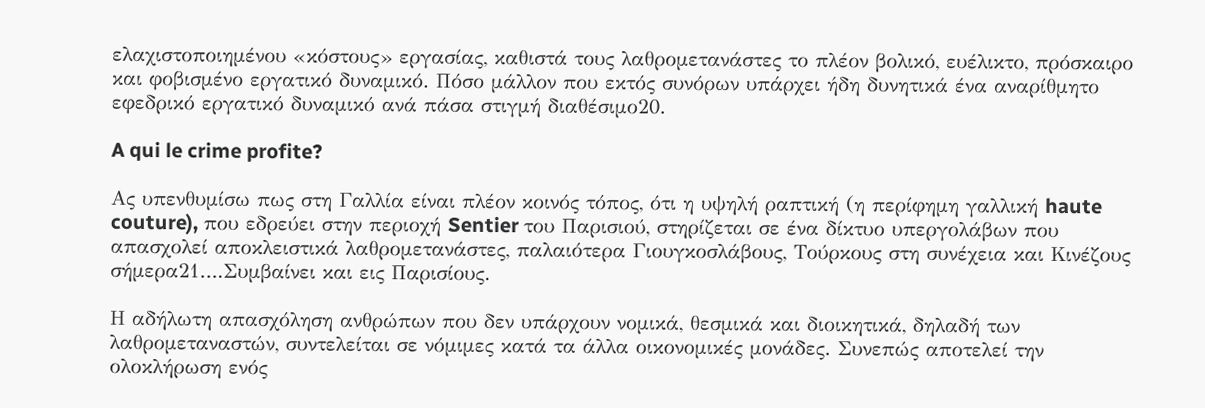ελαχιστοποιημένου «κόστους» εργασίας, καθιστά τους λαθρομετανάστες το πλέον βολικό, ευέλικτο, πρόσκαιρο και φοβισμένο εργατικό δυναμικό. Πόσο μάλλον που εκτός συνόρων υπάρχει ήδη δυνητικά ένα αναρίθμητο εφεδρικό εργατικό δυναμικό ανά πάσα στιγμή διαθέσιμο20.

A qui le crime profite?

Ας υπενθυμίσω πως στη Γαλλία είναι πλέον κοινός τόπος, ότι η υψηλή ραπτική (η περίφημη γαλλική haute couture), που εδρεύει στην περιοχή Sentier του Παρισιού, στηρίζεται σε ένα δίκτυο υπεργολάβων που απασχολεί αποκλειστικά λαθρομετανάστες, παλαιότερα Γιουγκοσλάβους, Τούρκους στη συνέχεια και Κινέζους σήμερα21….Συμβαίνει και εις Παρισίους.

Η αδήλωτη απασχόληση ανθρώπων που δεν υπάρχουν νομικά, θεσμικά και διοικητικά, δηλαδή των λαθρομεταναστών, συντελείται σε νόμιμες κατά τα άλλα οικονομικές μονάδες. Συνεπώς αποτελεί την ολοκλήρωση ενός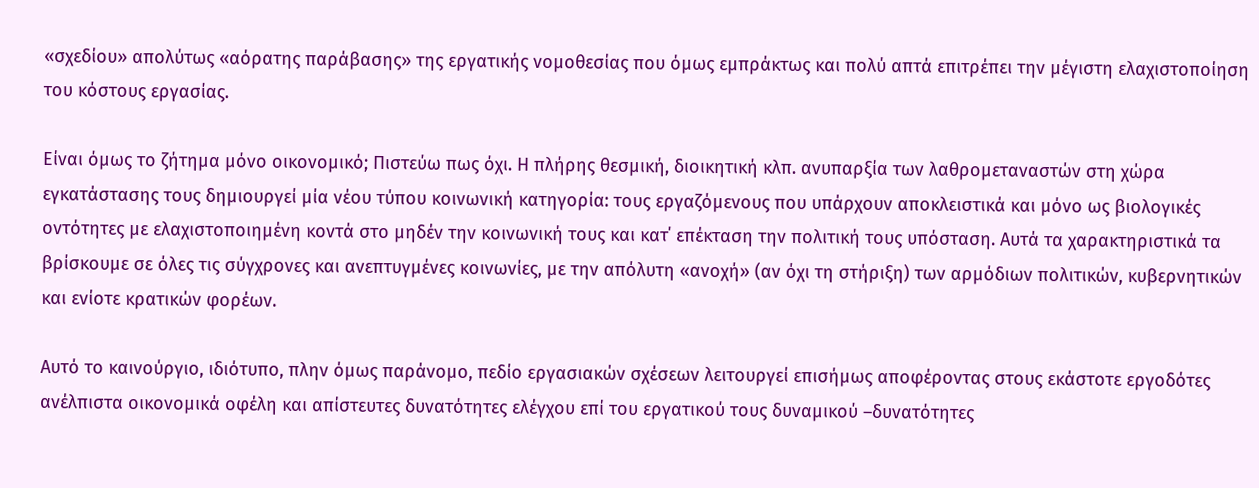«σχεδίου» απολύτως «αόρατης παράβασης» της εργατικής νομοθεσίας που όμως εμπράκτως και πολύ απτά επιτρέπει την μέγιστη ελαχιστοποίηση του κόστους εργασίας.

Είναι όμως το ζήτημα μόνο οικονομικό; Πιστεύω πως όχι. Η πλήρης θεσμική, διοικητική κλπ. ανυπαρξία των λαθρομεταναστών στη χώρα εγκατάστασης τους δημιουργεί μία νέου τύπου κοινωνική κατηγορία: τους εργαζόμενους που υπάρχουν αποκλειστικά και μόνο ως βιολογικές οντότητες με ελαχιστοποιημένη κοντά στο μηδέν την κοινωνική τους και κατ΄ επέκταση την πολιτική τους υπόσταση. Αυτά τα χαρακτηριστικά τα βρίσκουμε σε όλες τις σύγχρονες και ανεπτυγμένες κοινωνίες, με την απόλυτη «ανοχή» (αν όχι τη στήριξη) των αρμόδιων πολιτικών, κυβερνητικών και ενίοτε κρατικών φορέων.

Αυτό το καινούργιο, ιδιότυπο, πλην όμως παράνομο, πεδίο εργασιακών σχέσεων λειτουργεί επισήμως αποφέροντας στους εκάστοτε εργοδότες ανέλπιστα οικονομικά οφέλη και απίστευτες δυνατότητες ελέγχου επί του εργατικού τους δυναμικού –δυνατότητες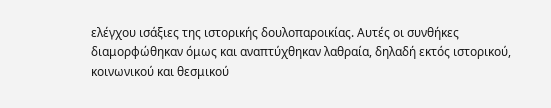ελέγχου ισάξιες της ιστορικής δουλοπαροικίας. Αυτές οι συνθήκες διαμορφώθηκαν όμως και αναπτύχθηκαν λαθραία, δηλαδή εκτός ιστορικού, κοινωνικού και θεσμικού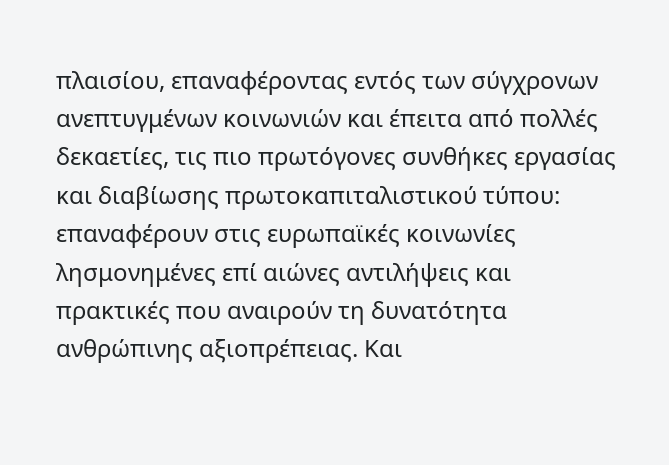πλαισίου, επαναφέροντας εντός των σύγχρονων ανεπτυγμένων κοινωνιών και έπειτα από πολλές δεκαετίες, τις πιο πρωτόγονες συνθήκες εργασίας και διαβίωσης πρωτοκαπιταλιστικού τύπου: επαναφέρουν στις ευρωπαϊκές κοινωνίες λησμονημένες επί αιώνες αντιλήψεις και πρακτικές που αναιρούν τη δυνατότητα ανθρώπινης αξιοπρέπειας. Και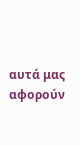αυτά μας αφορούν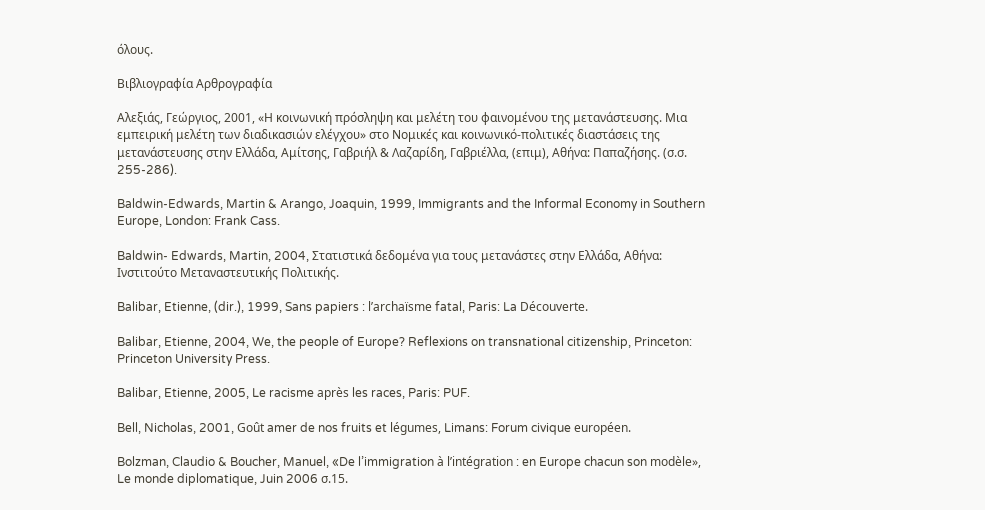όλους.

Βιβλιογραφία Αρθρογραφία

Αλεξιάς, Γεώργιος, 2001, «Η κοινωνική πρόσληψη και μελέτη του φαινομένου της μετανάστευσης. Μια εμπειρική μελέτη των διαδικασιών ελέγχου» στο Νομικές και κοινωνικό-πολιτικές διαστάσεις της μετανάστευσης στην Ελλάδα, Αμίτσης, Γαβριήλ & Λαζαρίδη, Γαβριέλλα, (επιμ), Αθήνα: Παπαζήσης. (σ.σ. 255-286).

Baldwin-Edwards, Martin & Arango, Joaquin, 1999, Immigrants and the Informal Economy in Southern Europe, London: Frank Cass.

Baldwin- Edwards, Martin, 2004, Στατιστικά δεδομένα για τους μετανάστες στην Ελλάδα, Αθήνα: Ινστιτούτο Μεταναστευτικής Πολιτικής.

Balibar, Etienne, (dir.), 1999, Sans papiers : l’archaïsme fatal, Paris: La Découverte.

Balibar, Etienne, 2004, We, the people of Europe? Reflexions on transnational citizenship, Princeton: Princeton University Press.

Balibar, Etienne, 2005, Le racisme après les races, Paris: PUF.

Bell, Nicholas, 2001, Goût amer de nos fruits et légumes, Limans: Forum civique européen.

Bolzman, Claudio & Boucher, Manuel, «De l’immigration à l’intégration : en Europe chacun son modèle», Le monde diplomatique, Juin 2006 σ.15.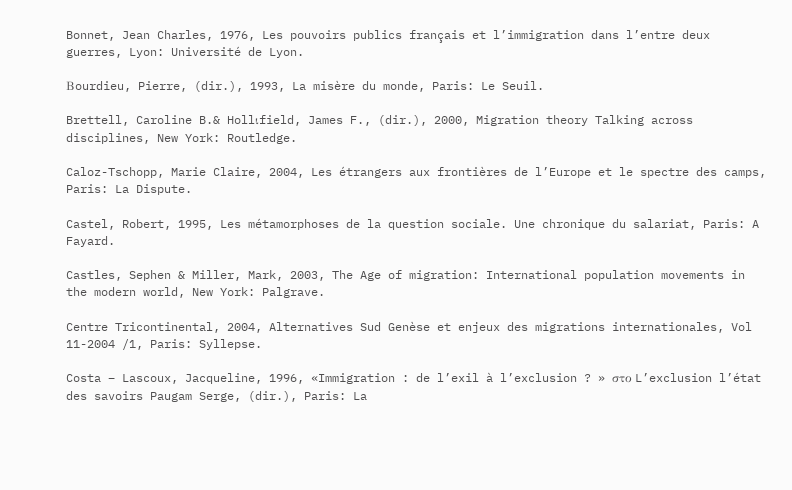Bonnet, Jean Charles, 1976, Les pouvoirs publics français et l’immigration dans l’entre deux guerres, Lyon: Université de Lyon.

Βourdieu, Pierre, (dir.), 1993, La misère du monde, Paris: Le Seuil.

Brettell, Caroline B.& Hollιfield, James F., (dir.), 2000, Migration theory Talking across disciplines, New York: Routledge.

Caloz-Tschopp, Marie Claire, 2004, Les étrangers aux frontières de l’Europe et le spectre des camps, Paris: La Dispute.

Castel, Robert, 1995, Les métamorphoses de la question sociale. Une chronique du salariat, Paris: A Fayard.

Castles, Sephen & Miller, Mark, 2003, The Age of migration: International population movements in the modern world, New York: Palgrave.

Centre Tricontinental, 2004, Alternatives Sud Genèse et enjeux des migrations internationales, Vol 11-2004 /1, Paris: Syllepse.

Costa – Lascoux, Jacqueline, 1996, «Immigration : de l’exil à l’exclusion ? » στο L’exclusion l’état des savoirs Paugam Serge, (dir.), Paris: La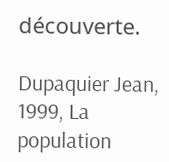découverte.

Dupaquier Jean, 1999, La population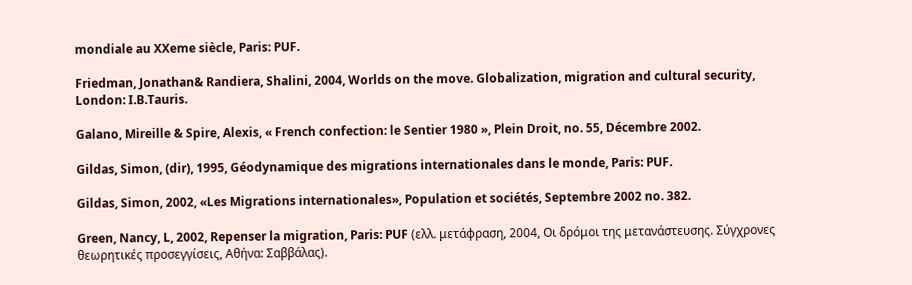mondiale au XXeme siècle, Paris: PUF.

Friedman, Jonathan& Randiera, Shalini, 2004, Worlds on the move. Globalization, migration and cultural security, London: I.B.Tauris.

Galano, Mireille & Spire, Alexis, « French confection: le Sentier 1980 », Plein Droit, no. 55, Décembre 2002.

Gildas, Simon, (dir), 1995, Géodynamique des migrations internationales dans le monde, Paris: PUF.

Gildas, Simon, 2002, «Les Migrations internationales», Population et sociétés, Septembre 2002 no. 382.

Green, Nancy, L, 2002, Repenser la migration, Paris: PUF (ελλ. μετάφραση, 2004, Οι δρόμοι της μετανάστευσης. Σύγχρονες θεωρητικές προσεγγίσεις, Αθήνα: Σαββάλας).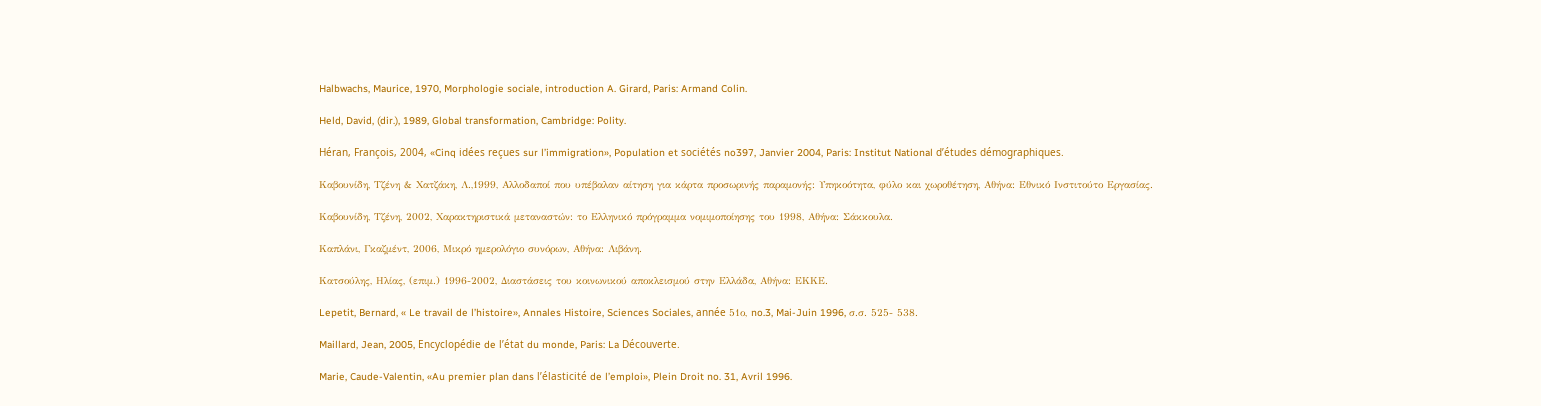Halbwachs, Maurice, 1970, Morphologie sociale, introduction A. Girard, Paris: Armand Colin.

Held, David, (dir.), 1989, Global transformation, Cambridge: Polity.

Héran, François, 2004, «Cinq idées reçues sur l’immigration», Population et sociétés no397, Janvier 2004, Paris: Institut National d’études démographiques.

Καβουνίδη, Τζένη & Χατζάκη, Λ.,1999, Αλλοδαποί που υπέβαλαν αίτηση για κάρτα προσωρινής παραμονής: Υπηκοότητα, φύλο και χωροθέτηση, Αθήνα: Εθνικό Ινστιτούτο Εργασίας.

Καβουνίδη, Τζένη, 2002, Χαρακτηριστικά μεταναστών: το Ελληνικό πρόγραμμα νομιμοποίησης του 1998, Αθήνα: Σάκκουλα.

Καπλάνι, Γκαζμέντ, 2006, Μικρό ημερολόγιο συνόρων, Αθήνα: Λιβάνη.

Κατσούλης, Ηλίας, (επιμ.) 1996-2002, Διαστάσεις του κοινωνικού αποκλεισμού στην Ελλάδα, Αθήνα: ΕΚΚΕ.

Lepetit, Bernard, « Le travail de l’histoire», Annales Histoire, Sciences Sociales, année 51ο, no.3, Mai-Juin 1996, σ.σ. 525- 538.

Maillard, Jean, 2005, Encyclopédie de l’état du monde, Paris: La Découverte.

Marie, Caude-Valentin, «Au premier plan dans l’élasticité de l’emploi», Plein Droit no. 31, Avril 1996.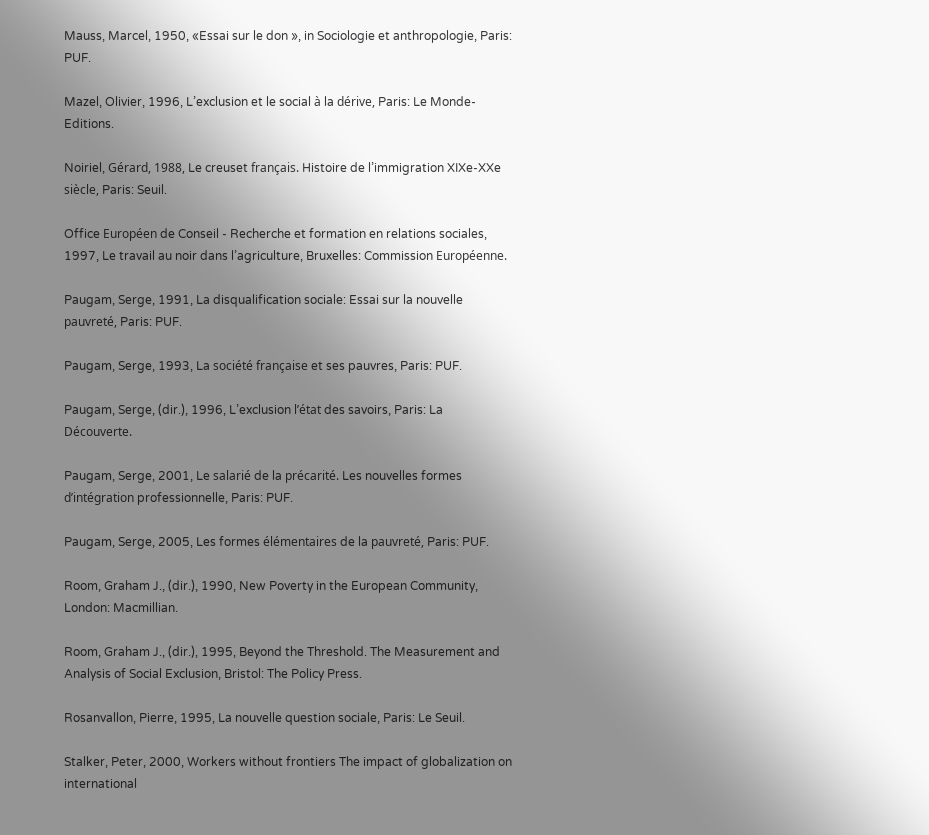Mauss, Marcel, 1950, «Essai sur le don », in Sociologie et anthropologie, Paris: PUF.

Mazel, Olivier, 1996, L’exclusion et le social à la dérive, Paris: Le Monde-Editions.

Noiriel, Gérard, 1988, Le creuset français. Histoire de l’immigration XIXe-XXe siècle, Paris: Seuil.

Office Européen de Conseil - Recherche et formation en relations sociales, 1997, Le travail au noir dans l’agriculture, Bruxelles: Commission Européenne.

Paugam, Serge, 1991, La disqualification sociale: Essai sur la nouvelle pauvreté, Paris: PUF.

Paugam, Serge, 1993, La société française et ses pauvres, Paris: PUF.

Paugam, Serge, (dir.), 1996, L’exclusion l’état des savoirs, Paris: La Découverte.

Paugam, Serge, 2001, Le salarié de la précarité. Les nouvelles formes d’intégration professionnelle, Paris: PUF.

Paugam, Serge, 2005, Les formes élémentaires de la pauvreté, Paris: PUF.

Room, Graham J., (dir.), 1990, New Poverty in the European Community, London: Macmillian.

Room, Graham J., (dir.), 1995, Beyond the Threshold. The Measurement and Analysis of Social Exclusion, Bristol: The Policy Press.

Rosanvallon, Pierre, 1995, La nouvelle question sociale, Paris: Le Seuil.

Stalker, Peter, 2000, Workers without frontiers The impact of globalization on international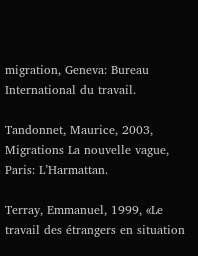migration, Geneva: Bureau International du travail.

Tandonnet, Maurice, 2003, Migrations La nouvelle vague, Paris: L’Harmattan.

Terray, Emmanuel, 1999, «Le travail des étrangers en situation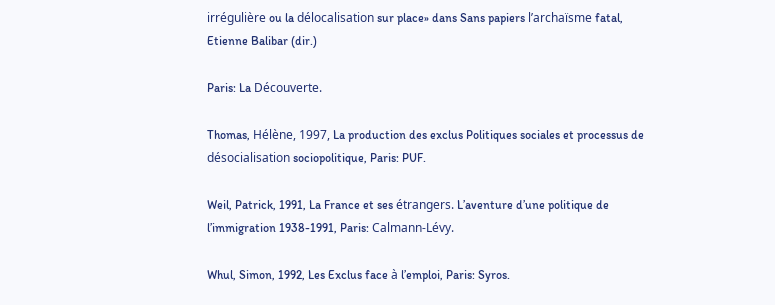irrégulière ou la délocalisation sur place» dans Sans papiers l’archaïsme fatal, Etienne Balibar (dir.)

Paris: La Découverte.

Thomas, Hélène, 1997, La production des exclus Politiques sociales et processus de désocialisation sociopolitique, Paris: PUF.

Weil, Patrick, 1991, La France et ses étrangers. L’aventure d’une politique de l’immigration 1938-1991, Paris: Calmann-Lévy.

Whul, Simon, 1992, Les Exclus face à l’emploi, Paris: Syros.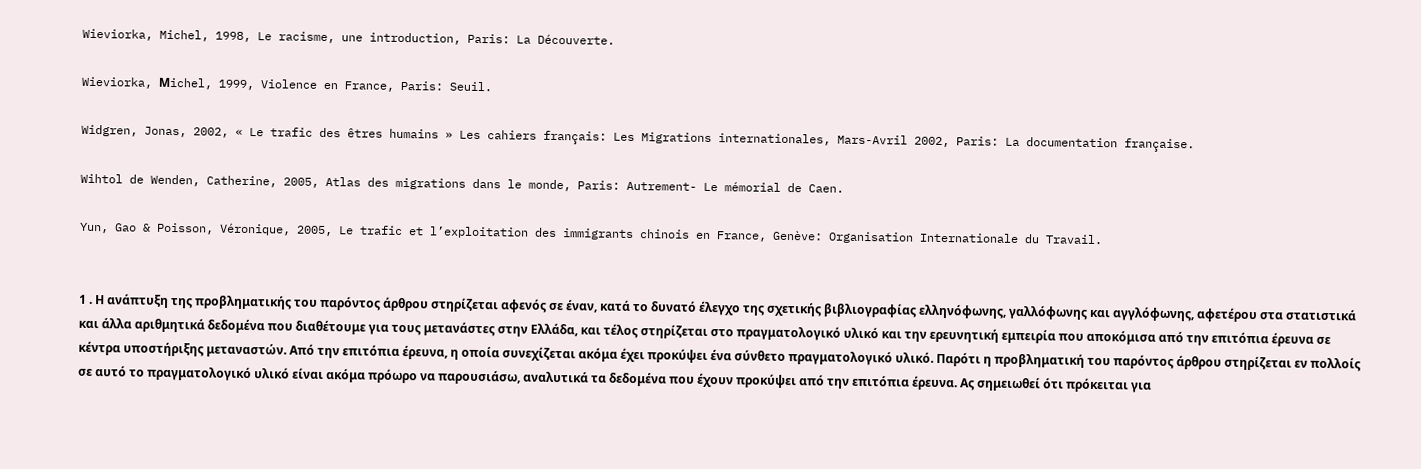Wieviorka, Michel, 1998, Le racisme, une introduction, Paris: La Découverte.

Wieviorka, Μichel, 1999, Violence en France, Paris: Seuil.

Widgren, Jonas, 2002, « Le trafic des êtres humains » Les cahiers français: Les Migrations internationales, Mars-Avril 2002, Paris: La documentation française.

Wihtol de Wenden, Catherine, 2005, Atlas des migrations dans le monde, Paris: Autrement- Le mémorial de Caen.

Yun, Gao & Poisson, Véronique, 2005, Le trafic et l’exploitation des immigrants chinois en France, Genève: Organisation Internationale du Travail.


1 . Η ανάπτυξη της προβληματικής του παρόντος άρθρου στηρίζεται αφενός σε έναν, κατά το δυνατό έλεγχο της σχετικής βιβλιογραφίας ελληνόφωνης, γαλλόφωνης και αγγλόφωνης, αφετέρου στα στατιστικά και άλλα αριθμητικά δεδομένα που διαθέτουμε για τους μετανάστες στην Ελλάδα, και τέλος στηρίζεται στο πραγματολογικό υλικό και την ερευνητική εμπειρία που αποκόμισα από την επιτόπια έρευνα σε κέντρα υποστήριξης μεταναστών. Από την επιτόπια έρευνα, η οποία συνεχίζεται ακόμα έχει προκύψει ένα σύνθετο πραγματολογικό υλικό. Παρότι η προβληματική του παρόντος άρθρου στηρίζεται εν πολλοίς σε αυτό το πραγματολογικό υλικό είναι ακόμα πρόωρο να παρουσιάσω, αναλυτικά τα δεδομένα που έχουν προκύψει από την επιτόπια έρευνα. Ας σημειωθεί ότι πρόκειται για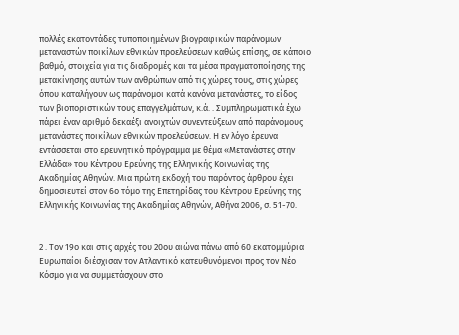πολλές εκατοντάδες τυποποιημένων βιογραφικών παράνομων μεταναστών ποικίλων εθνικών προελεύσεων καθώς επίσης, σε κάποιο βαθμό, στοιχεία για τις διαδρομές και τα μέσα πραγματοποίησης της μετακίνησης αυτών των ανθρώπων από τις χώρες τους, στις χώρες όπου καταλήγουν ως παράνομοι κατά κανόνα μετανάστες, το είδος των βιοποριστικών τους επαγγελμάτων, κ.ά. . Συμπληρωματικά έχω πάρει έναν αριθμό δεκαέξι ανοιχτών συνεντεύξεων από παράνομους μετανάστες ποικίλων εθνικών προελεύσεων. Η εν λόγο έρευνα εντάσσεται στο ερευνητικό πρόγραμμα με θέμα «Μετανάστες στην Ελλάδα» του Κέντρου Ερεύνης της Ελληνικής Κοινωνίας της Ακαδημίας Αθηνών. Μια πρώτη εκδοχή του παρόντος άρθρου έχει δημοσιευτεί στον 6ο τόμο της Επετηρίδας του Κέντρου Ερεύνης της Ελληνικής Κοινωνίας της Ακαδημίας Αθηνών, Αθήνα 2006, σ. 51-70.


2 . Τον 19ο και στις αρχές του 20ου αιώνα πάνω από 60 εκατομμύρια Ευρωπαίοι διέσχισαν τον Ατλαντικό κατευθυνόμενοι προς τον Νέο Κόσμο για να συμμετάσχουν στο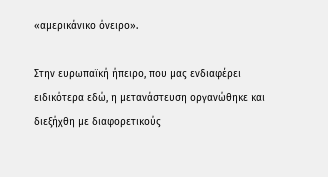«αμερικάνικο όνειρο».

Στην ευρωπαϊκή ήπειρο, που μας ενδιαφέρει ειδικότερα εδώ, η μετανάστευση οργανώθηκε και διεξήχθη με διαφορετικούς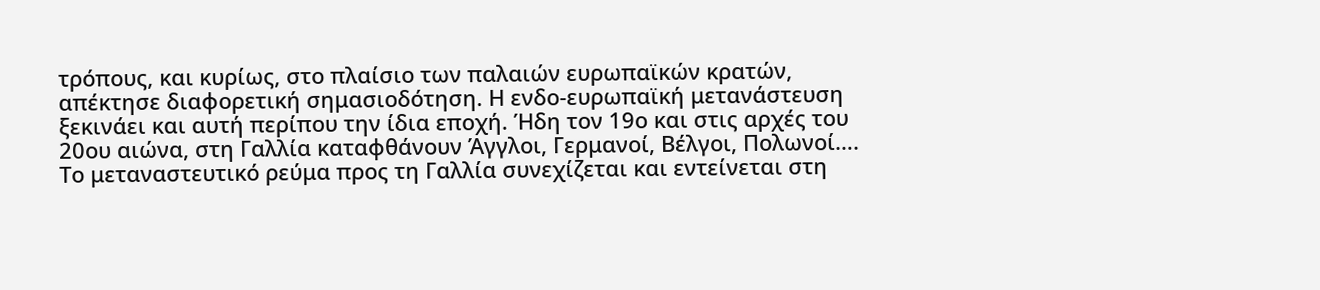τρόπους, και κυρίως, στο πλαίσιο των παλαιών ευρωπαϊκών κρατών, απέκτησε διαφορετική σημασιοδότηση. Η ενδο-ευρωπαϊκή μετανάστευση ξεκινάει και αυτή περίπου την ίδια εποχή. Ήδη τον 19ο και στις αρχές του 20ου αιώνα, στη Γαλλία καταφθάνουν Άγγλοι, Γερμανοί, Βέλγοι, Πολωνοί…. Το μεταναστευτικό ρεύμα προς τη Γαλλία συνεχίζεται και εντείνεται στη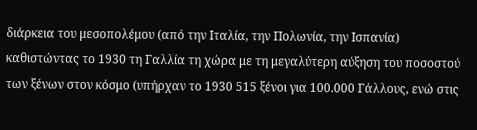διάρκεια του μεσοπολέμου (από την Ιταλία, την Πολωνία, την Ισπανία) καθιστώντας το 1930 τη Γαλλία τη χώρα με τη μεγαλύτερη αύξηση του ποσοστού των ξένων στον κόσμο (υπήρχαν το 1930 515 ξένοι για 100.000 Γάλλους, ενώ στις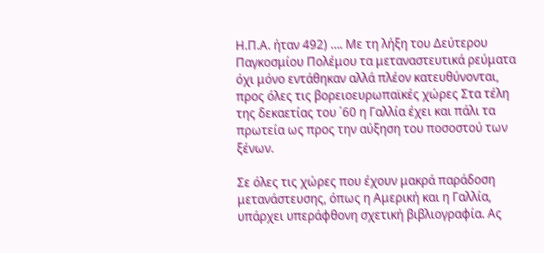Η.Π.Α. ήταν 492) …. Με τη λήξη του Δεύτερου Παγκοσμίου Πολέμου τα μεταναστευτικά ρεύματα όχι μόνο εντάθηκαν αλλά πλέον κατευθύνονται, προς όλες τις βορειοευρωπαϊκές χώρες Στα τέλη της δεκαετίας του ΄60 η Γαλλία έχει και πάλι τα πρωτεία ως προς την αύξηση του ποσοστού των ξένων.

Σε όλες τις χώρες που έχουν μακρά παράδοση μετανάστευσης, όπως η Αμερική και η Γαλλία, υπάρχει υπεράφθονη σχετική βιβλιογραφία. Ας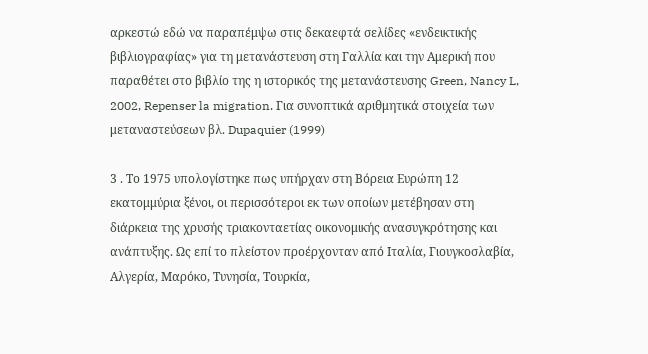αρκεστώ εδώ να παραπέμψω στις δεκαεφτά σελίδες «ενδεικτικής βιβλιογραφίας» για τη μετανάστευση στη Γαλλία και την Αμερική που παραθέτει στο βιβλίο της η ιστορικός της μετανάστευσης Green, Nancy L, 2002, Repenser la migration. Για συνοπτικά αριθμητικά στοιχεία των μεταναστεύσεων βλ. Dupaquier (1999)

3 . Το 1975 υπολογίστηκε πως υπήρχαν στη Βόρεια Ευρώπη 12 εκατομμύρια ξένοι, οι περισσότεροι εκ των οποίων μετέβησαν στη διάρκεια της χρυσής τριακονταετίας οικονομικής ανασυγκρότησης και ανάπτυξης. Ως επί το πλείστον προέρχονταν από Ιταλία, Γιουγκοσλαβία, Αλγερία, Μαρόκο, Τυνησία, Τουρκία,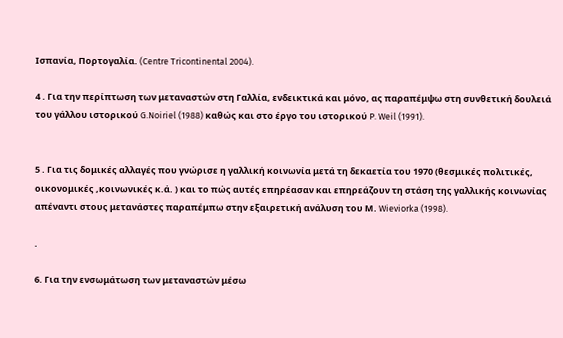Ισπανία, Πορτογαλία. (Centre Tricontinental 2004).

4 . Για την περίπτωση των μεταναστών στη Γαλλία, ενδεικτικά και μόνο, ας παραπέμψω στη συνθετική δουλειά του γάλλου ιστορικού G.Noiriel (1988) καθώς και στο έργο του ιστορικού P. Weil (1991).


5 . Για τις δομικές αλλαγές που γνώρισε η γαλλική κοινωνία μετά τη δεκαετία του 1970 (θεσμικές πολιτικές, οικονομικές ,κοινωνικές κ.ά. ) και το πώς αυτές επηρέασαν και επηρεάζουν τη στάση της γαλλικής κοινωνίας απέναντι στους μετανάστες παραπέμπω στην εξαιρετική ανάλυση του Μ. Wieviorka (1998).

.

6. Για την ενσωμάτωση των μεταναστών μέσω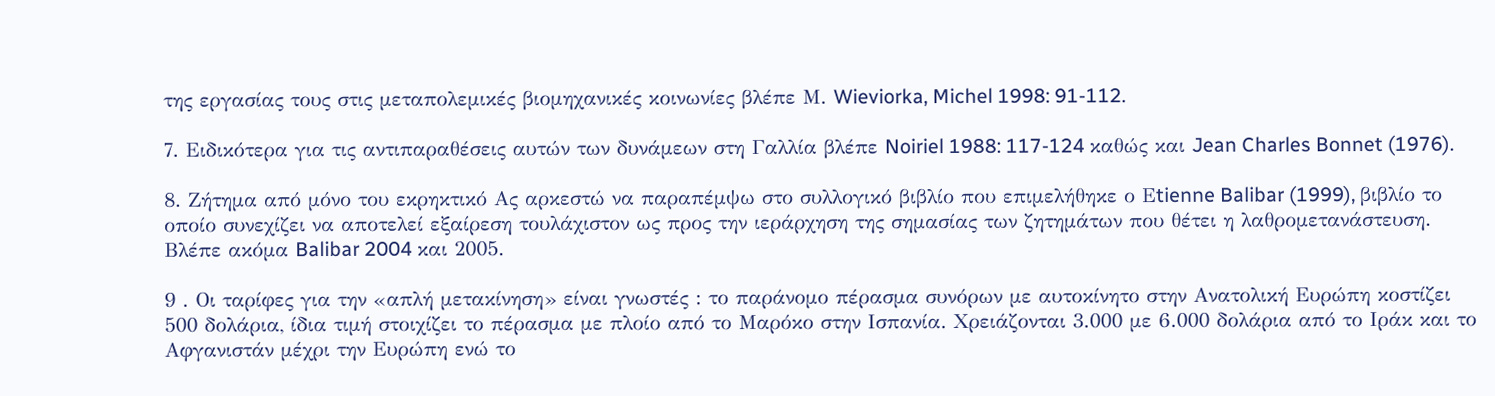της εργασίας τους στις μεταπολεμικές βιομηχανικές κοινωνίες βλέπε Μ. Wieviorka, Michel 1998: 91-112.

7. Ειδικότερα για τις αντιπαραθέσεις αυτών των δυνάμεων στη Γαλλία βλέπε Noiriel 1988: 117-124 καθώς και Jean Charles Bonnet (1976).

8. Ζήτημα από μόνο του εκρηκτικό Ας αρκεστώ να παραπέμψω στο συλλογικό βιβλίο που επιμελήθηκε ο Εtienne Balibar (1999), βιβλίο το οποίο συνεχίζει να αποτελεί εξαίρεση τουλάχιστον ως προς την ιεράρχηση της σημασίας των ζητημάτων που θέτει η λαθρομετανάστευση. Βλέπε ακόμα Balibar 2004 και 2005.

9 . Οι ταρίφες για την «απλή μετακίνηση» είναι γνωστές : το παράνομο πέρασμα συνόρων με αυτοκίνητο στην Ανατολική Ευρώπη κοστίζει 500 δολάρια, ίδια τιμή στοιχίζει το πέρασμα με πλοίο από το Μαρόκο στην Ισπανία. Χρειάζονται 3.000 με 6.000 δολάρια από το Ιράκ και το Αφγανιστάν μέχρι την Ευρώπη ενώ το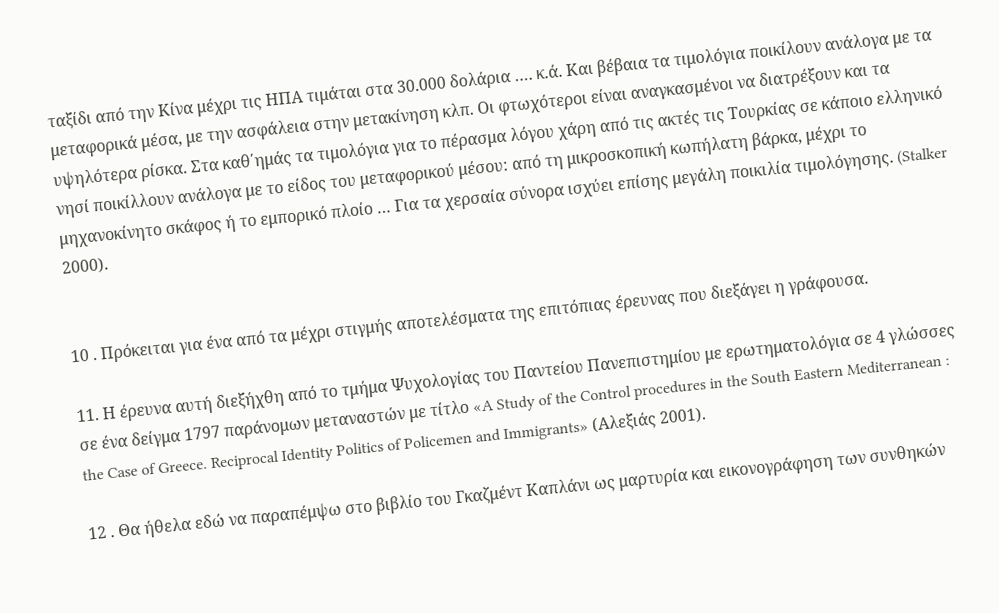ταξίδι από την Κίνα μέχρι τις ΗΠΑ τιμάται στα 30.000 δολάρια …. κ.ά. Και βέβαια τα τιμολόγια ποικίλουν ανάλογα με τα μεταφορικά μέσα, με την ασφάλεια στην μετακίνηση κλπ. Οι φτωχότεροι είναι αναγκασμένοι να διατρέξουν και τα υψηλότερα ρίσκα. Στα καθ΄ημάς τα τιμολόγια για το πέρασμα λόγου χάρη από τις ακτές τις Τουρκίας σε κάποιο ελληνικό νησί ποικίλλουν ανάλογα με το είδος του μεταφορικού μέσου: από τη μικροσκοπική κωπήλατη βάρκα, μέχρι το μηχανοκίνητο σκάφος ή το εμπορικό πλοίο … Για τα χερσαία σύνορα ισχύει επίσης μεγάλη ποικιλία τιμολόγησης. (Stalker 2000).


10 . Πρόκειται για ένα από τα μέχρι στιγμής αποτελέσματα της επιτόπιας έρευνας που διεξάγει η γράφουσα.

11. Η έρευνα αυτή διεξήχθη από το τμήμα Ψυχολογίας του Παντείου Πανεπιστημίου με ερωτηματολόγια σε 4 γλώσσες σε ένα δείγμα 1797 παράνομων μεταναστών με τίτλο «A Study of the Control procedures in the South Eastern Mediterranean : the Case of Greece. Reciprocal Identity Politics of Policemen and Immigrants» (Αλεξιάς 2001).

12 . Θα ήθελα εδώ να παραπέμψω στο βιβλίο του Γκαζμέντ Καπλάνι ως μαρτυρία και εικονογράφηση των συνθηκών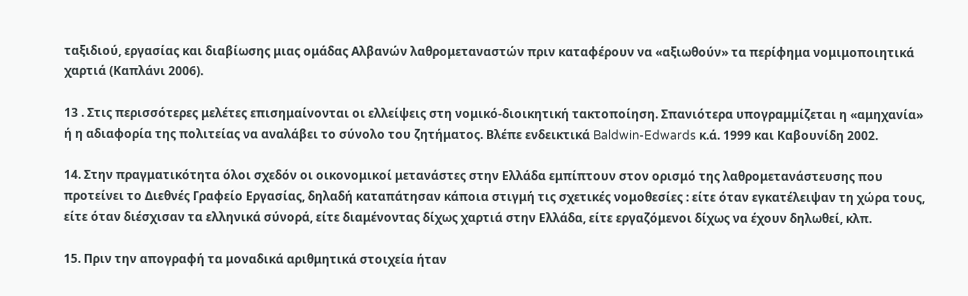ταξιδιού, εργασίας και διαβίωσης μιας ομάδας Αλβανών λαθρομεταναστών πριν καταφέρουν να «αξιωθούν» τα περίφημα νομιμοποιητικά χαρτιά (Καπλάνι 2006).

13 . Στις περισσότερες μελέτες επισημαίνονται οι ελλείψεις στη νομικό-διοικητική τακτοποίηση. Σπανιότερα υπογραμμίζεται η «αμηχανία» ή η αδιαφορία της πολιτείας να αναλάβει το σύνολο του ζητήματος. Βλέπε ενδεικτικά Baldwin-Edwards κ.ά. 1999 και Καβουνίδη 2002.

14. Στην πραγματικότητα όλοι σχεδόν οι οικονομικοί μετανάστες στην Ελλάδα εμπίπτουν στον ορισμό της λαθρομετανάστευσης που προτείνει το Διεθνές Γραφείο Εργασίας, δηλαδή καταπάτησαν κάποια στιγμή τις σχετικές νομοθεσίες : είτε όταν εγκατέλειψαν τη χώρα τους, είτε όταν διέσχισαν τα ελληνικά σύνορά, είτε διαμένοντας δίχως χαρτιά στην Ελλάδα, είτε εργαζόμενοι δίχως να έχουν δηλωθεί, κλπ.

15. Πριν την απογραφή τα μοναδικά αριθμητικά στοιχεία ήταν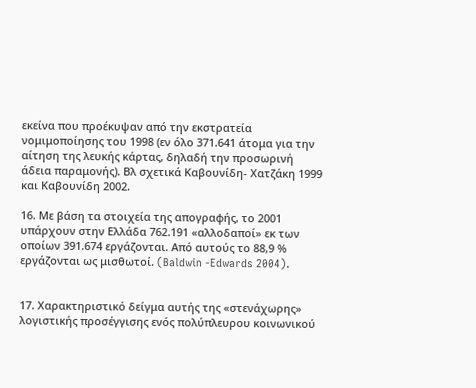εκείνα που προέκυψαν από την εκστρατεία νομιμοποίησης του 1998 (εν όλο 371.641 άτομα για την αίτηση της λευκής κάρτας, δηλαδή την προσωρινή άδεια παραμονής). Βλ σχετικά Καβουνίδη- Χατζάκη 1999 και Καβουνίδη 2002.

16. Με βάση τα στοιχεία της απογραφής, το 2001 υπάρχουν στην Ελλάδα 762.191 «αλλοδαποί» εκ των οποίων 391.674 εργάζονται. Από αυτούς το 88,9 % εργάζονται ως μισθωτοί. (Baldwin -Edwards 2004).


17. Χαρακτηριστικό δείγμα αυτής της «στενάχωρης» λογιστικής προσέγγισης ενός πολύπλευρου κοινωνικού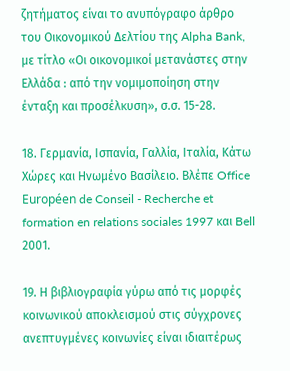ζητήματος είναι το ανυπόγραφο άρθρο του Οικονομικού Δελτίου της Alpha Bank, με τίτλο «Οι οικονομικοί μετανάστες στην Ελλάδα : από την νομιμοποίηση στην ένταξη και προσέλκυση», σ.σ. 15-28.

18. Γερμανία, Ισπανία, Γαλλία, Ιταλία, Κάτω Χώρες και Ηνωμένο Βασίλειο. Βλέπε Office Européen de Conseil - Recherche et formation en relations sociales 1997 και Bell 2001.

19. Η βιβλιογραφία γύρω από τις μορφές κοινωνικού αποκλεισμού στις σύγχρονες ανεπτυγμένες κοινωνίες είναι ιδιαιτέρως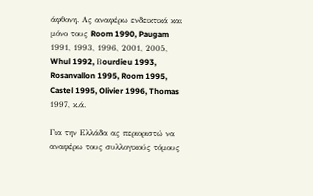άφθονη. Ας αναφέρω ενδεικτικά και μόνο τους Room 1990, Paugam 1991, 1993, 1996, 2001, 2005, Whul 1992, Βourdieu 1993, Rosanvallon 1995, Room 1995, Castel 1995, Olivier 1996, Thomas 1997, κ.ά.

Για την Ελλάδα ας περιοριστώ να αναφέρω τους συλλογικούς τόμους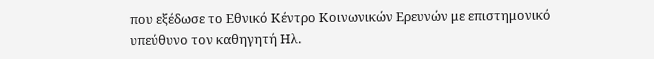που εξέδωσε το Εθνικό Κέντρο Κοινωνικών Ερευνών με επιστημονικό υπεύθυνο τον καθηγητή Ηλ.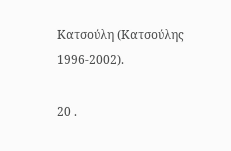Κατσούλη (Κατσούλης 1996-2002).

20 .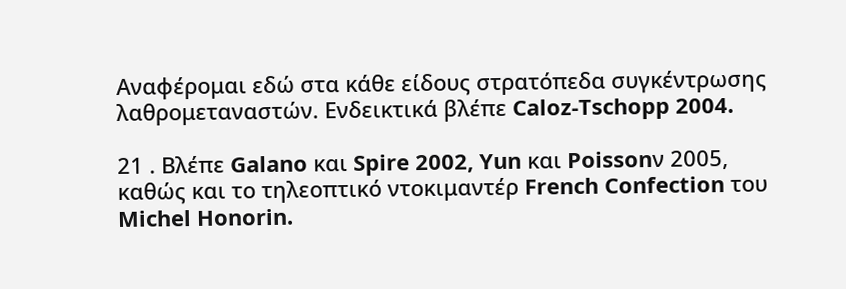Αναφέρομαι εδώ στα κάθε είδους στρατόπεδα συγκέντρωσης λαθρομεταναστών. Ενδεικτικά βλέπε Caloz-Tschopp 2004.

21 . Βλέπε Galano και Spire 2002, Yun και Poissonν 2005, καθώς και το τηλεοπτικό ντοκιμαντέρ French Confection του Michel Honorin.